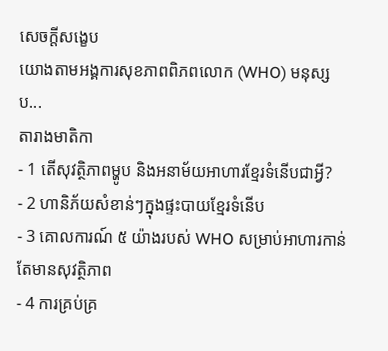សេចក្តីសង្ខេប
យោងតាមអង្គការសុខភាពពិភពលោក (WHO) មនុស្សប...
តារាងមាតិកា
- 1 តើសុវត្ថិភាពម្ហូប និងអនាម័យអាហារខ្មែរទំនើបជាអ្វី?
- 2 ហានិភ័យសំខាន់ៗក្នុងផ្ទះបាយខ្មែរទំនើប
- 3 គោលការណ៍ ៥ យ៉ាងរបស់ WHO សម្រាប់អាហារកាន់តែមានសុវត្ថិភាព
- 4 ការគ្រប់គ្រ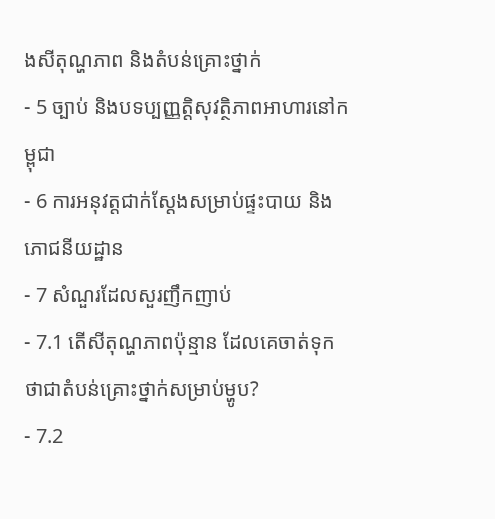ងសីតុណ្ហភាព និងតំបន់គ្រោះថ្នាក់
- 5 ច្បាប់ និងបទប្បញ្ញត្តិសុវត្ថិភាពអាហារនៅកម្ពុជា
- 6 ការអនុវត្តជាក់ស្តែងសម្រាប់ផ្ទះបាយ និងភោជនីយដ្ឋាន
- 7 សំណួរដែលសួរញឹកញាប់
- 7.1 តើសីតុណ្ហភាពប៉ុន្មាន ដែលគេចាត់ទុកថាជាតំបន់គ្រោះថ្នាក់សម្រាប់ម្ហូប?
- 7.2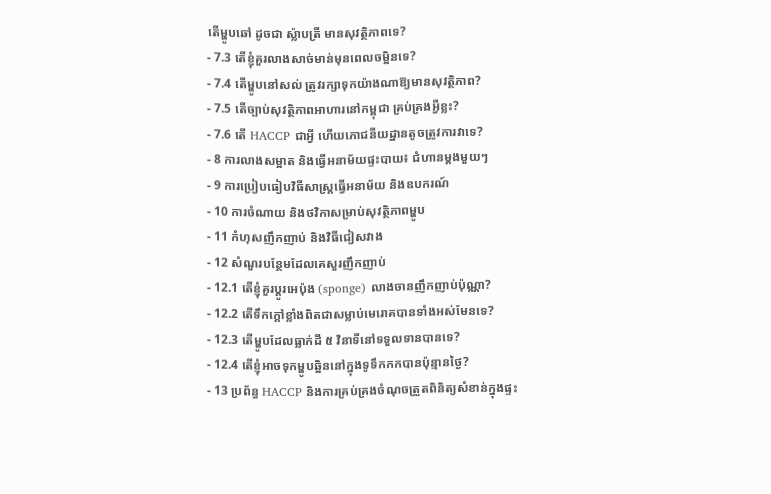តើម្ហូបឆៅ ដូចជា ស្ល៉ាបត្រី មានសុវត្ថិភាពទេ?
- 7.3 តើខ្ញុំគួរលាងសាច់មាន់មុនពេលចម្អិនទេ?
- 7.4 តើម្ហូបនៅសល់ ត្រូវរក្សាទុកយ៉ាងណាឱ្យមានសុវត្ថិភាព?
- 7.5 តើច្បាប់សុវត្ថិភាពអាហារនៅកម្ពុជា គ្រប់គ្រងអ្វីខ្លះ?
- 7.6 តើ HACCP ជាអ្វី ហើយភោជនីយដ្ឋានតូចត្រូវការវាទេ?
- 8 ការលាងសម្អាត និងធ្វើអនាម័យផ្ទះបាយ៖ ជំហានម្តងមួយៗ
- 9 ការប្រៀបធៀបវិធីសាស្ត្រធ្វើអនាម័យ និងឧបករណ៍
- 10 ការចំណាយ និងថវិកាសម្រាប់សុវត្ថិភាពម្ហូប
- 11 កំហុសញឹកញាប់ និងវិធីជៀសវាង
- 12 សំណួរបន្ថែមដែលគេសួរញឹកញាប់
- 12.1 តើខ្ញុំគួរប្តូរអេប៉ុង (sponge) លាងចានញឹកញាប់ប៉ុណ្ណា?
- 12.2 តើទឹកក្តៅខ្លាំងពិតជាសម្លាប់មេរោគបានទាំងអស់មែនទេ?
- 12.3 តើម្ហូបដែលធ្លាក់ដី ៥ វិនាទីនៅទទួលទានបានទេ?
- 12.4 តើខ្ញុំអាចទុកម្ហូបឆ្អិននៅក្នុងទូទឹកកកបានប៉ុន្មានថ្ងៃ?
- 13 ប្រព័ន្ធ HACCP និងការគ្រប់គ្រងចំណុចត្រួតពិនិត្យសំខាន់ក្នុងផ្ទះ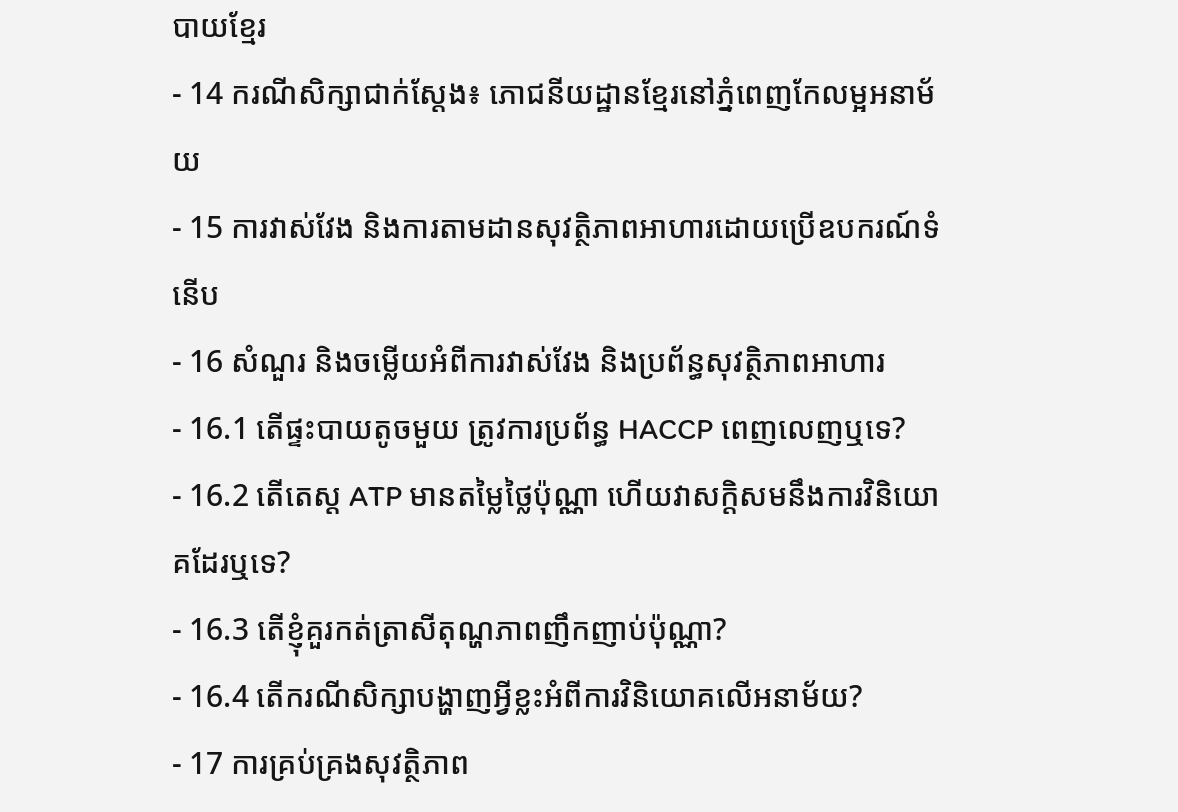បាយខ្មែរ
- 14 ករណីសិក្សាជាក់ស្តែង៖ ភោជនីយដ្ឋានខ្មែរនៅភ្នំពេញកែលម្អអនាម័យ
- 15 ការវាស់វែង និងការតាមដានសុវត្ថិភាពអាហារដោយប្រើឧបករណ៍ទំនើប
- 16 សំណួរ និងចម្លើយអំពីការវាស់វែង និងប្រព័ន្ធសុវត្ថិភាពអាហារ
- 16.1 តើផ្ទះបាយតូចមួយ ត្រូវការប្រព័ន្ធ HACCP ពេញលេញឬទេ?
- 16.2 តើតេស្ត ATP មានតម្លៃថ្លៃប៉ុណ្ណា ហើយវាសក្តិសមនឹងការវិនិយោគដែរឬទេ?
- 16.3 តើខ្ញុំគួរកត់ត្រាសីតុណ្ហភាពញឹកញាប់ប៉ុណ្ណា?
- 16.4 តើករណីសិក្សាបង្ហាញអ្វីខ្លះអំពីការវិនិយោគលើអនាម័យ?
- 17 ការគ្រប់គ្រងសុវត្ថិភាព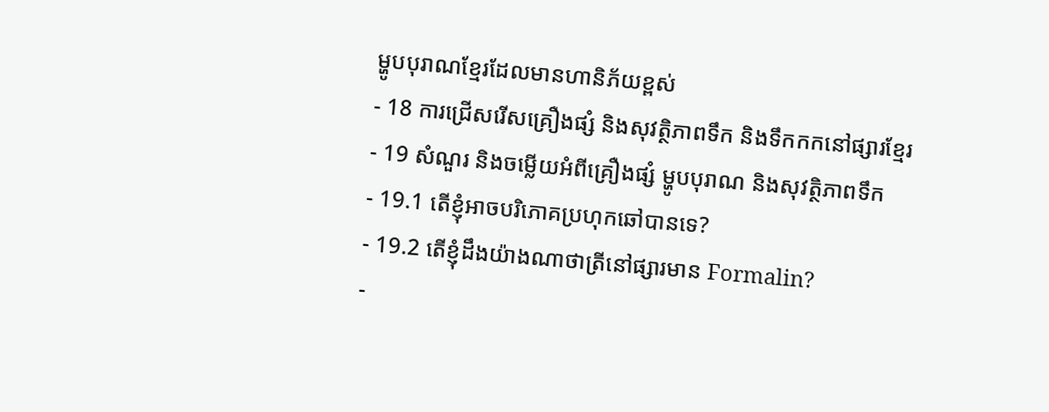ម្ហូបបុរាណខ្មែរដែលមានហានិភ័យខ្ពស់
- 18 ការជ្រើសរើសគ្រឿងផ្សំ និងសុវត្ថិភាពទឹក និងទឹកកកនៅផ្សារខ្មែរ
- 19 សំណួរ និងចម្លើយអំពីគ្រឿងផ្សំ ម្ហូបបុរាណ និងសុវត្ថិភាពទឹក
- 19.1 តើខ្ញុំអាចបរិភោគប្រហុកឆៅបានទេ?
- 19.2 តើខ្ញុំដឹងយ៉ាងណាថាត្រីនៅផ្សារមាន Formalin?
-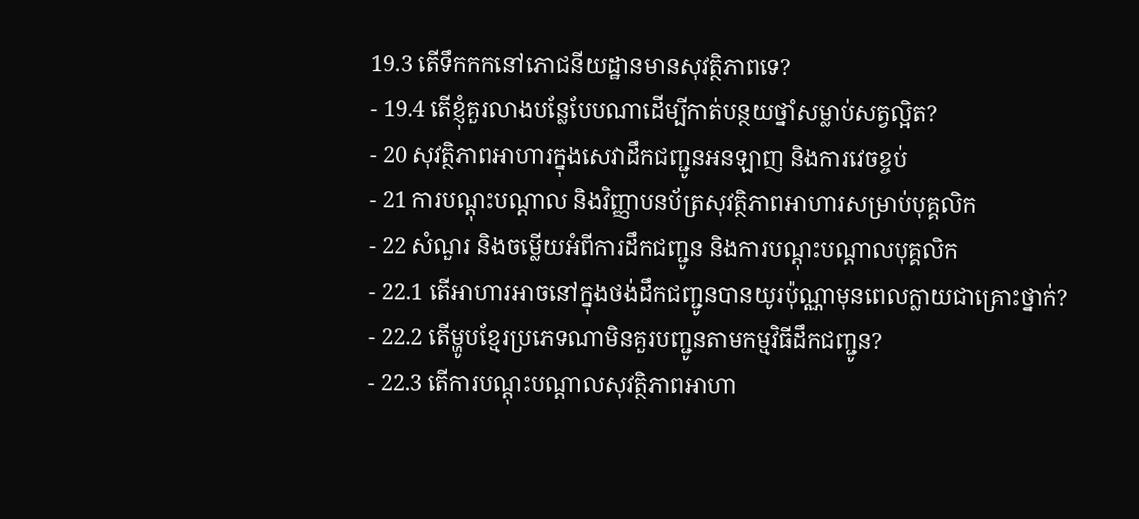19.3 តើទឹកកកនៅភោជនីយដ្ឋានមានសុវត្ថិភាពទេ?
- 19.4 តើខ្ញុំគួរលាងបន្លែបែបណាដើម្បីកាត់បន្ថយថ្នាំសម្លាប់សត្វល្អិត?
- 20 សុវត្ថិភាពអាហារក្នុងសេវាដឹកជញ្ជូនអនឡាញ និងការវេចខ្ចប់
- 21 ការបណ្តុះបណ្តាល និងវិញ្ញាបនប័ត្រសុវត្ថិភាពអាហារសម្រាប់បុគ្គលិក
- 22 សំណួរ និងចម្លើយអំពីការដឹកជញ្ជូន និងការបណ្តុះបណ្តាលបុគ្គលិក
- 22.1 តើអាហារអាចនៅក្នុងថង់ដឹកជញ្ជូនបានយូរប៉ុណ្ណាមុនពេលក្លាយជាគ្រោះថ្នាក់?
- 22.2 តើម្ហូបខ្មែរប្រភេទណាមិនគួរបញ្ជូនតាមកម្មវិធីដឹកជញ្ជូន?
- 22.3 តើការបណ្តុះបណ្តាលសុវត្ថិភាពអាហា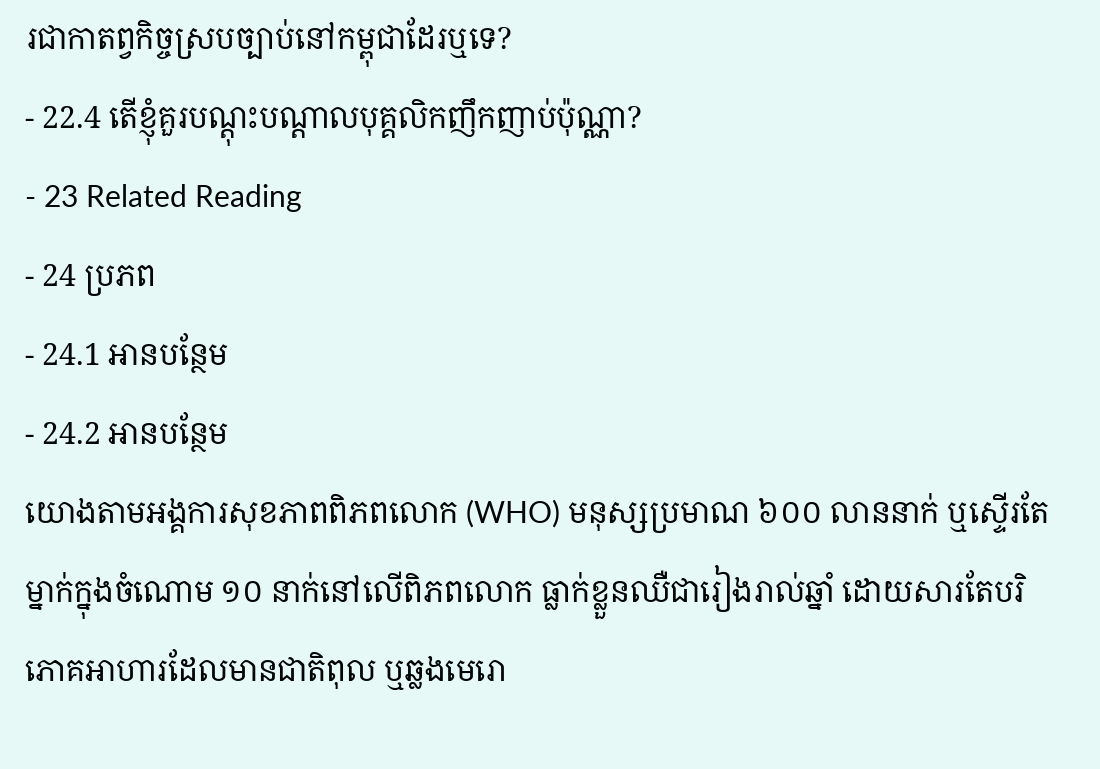រជាកាតព្វកិច្ចស្របច្បាប់នៅកម្ពុជាដែរឬទេ?
- 22.4 តើខ្ញុំគួរបណ្តុះបណ្តាលបុគ្គលិកញឹកញាប់ប៉ុណ្ណា?
- 23 Related Reading
- 24 ប្រភព
- 24.1 អានបន្ថែម
- 24.2 អានបន្ថែម
យោងតាមអង្គការសុខភាពពិភពលោក (WHO) មនុស្សប្រមាណ ៦០០ លាននាក់ ឬស្ទើរតែម្នាក់ក្នុងចំណោម ១០ នាក់នៅលើពិភពលោក ធ្លាក់ខ្លួនឈឺជារៀងរាល់ឆ្នាំ ដោយសារតែបរិភោគអាហារដែលមានជាតិពុល ឬឆ្លងមេរោ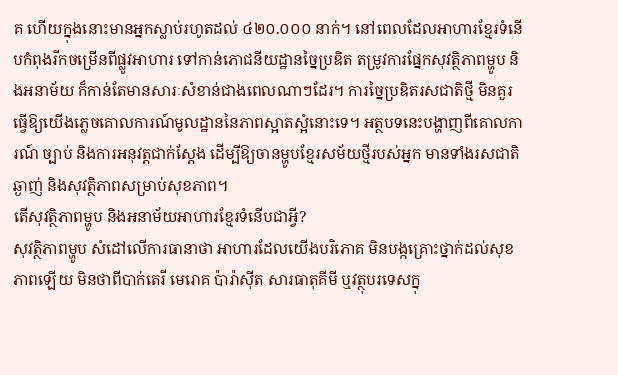គ ហើយក្នុងនោះមានអ្នកស្លាប់រហូតដល់ ៤២០.០០០ នាក់។ នៅពេលដែលអាហារខ្មែរទំនើបកំពុងរីកចម្រើនពីផ្លូវអាហារ ទៅកាន់ភោជនីយដ្ឋានច្នៃប្រឌិត តម្រូវការផ្នែកសុវត្ថិភាពម្ហូប និងអនាម័យ ក៏កាន់តែមានសារៈសំខាន់ជាងពេលណាៗដែរ។ ការច្នៃប្រឌិតរសជាតិថ្មី មិនគួរធ្វើឱ្យយើងភ្លេចគោលការណ៍មូលដ្ឋាននៃភាពស្អាតស្អំនោះទេ។ អត្ថបទនេះបង្ហាញពីគោលការណ៍ ច្បាប់ និងការអនុវត្តជាក់ស្តែង ដើម្បីឱ្យចានម្ហូបខ្មែរសម័យថ្មីរបស់អ្នក មានទាំងរសជាតិឆ្ងាញ់ និងសុវត្ថិភាពសម្រាប់សុខភាព។
តើសុវត្ថិភាពម្ហូប និងអនាម័យអាហារខ្មែរទំនើបជាអ្វី?
សុវត្ថិភាពម្ហូប សំដៅលើការធានាថា អាហារដែលយើងបរិភោគ មិនបង្កគ្រោះថ្នាក់ដល់សុខភាពឡើយ មិនថាពីបាក់តេរី មេរោគ ប៉ារ៉ាស៊ីត សារធាតុគីមី ឬវត្ថុបរទេសក្នុ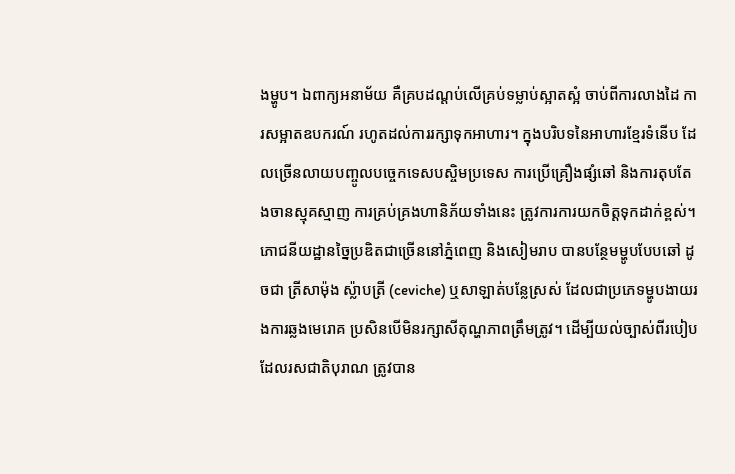ងម្ហូប។ ឯពាក្យអនាម័យ គឺគ្របដណ្តប់លើគ្រប់ទម្លាប់ស្អាតស្អំ ចាប់ពីការលាងដៃ ការសម្អាតឧបករណ៍ រហូតដល់ការរក្សាទុកអាហារ។ ក្នុងបរិបទនៃអាហារខ្មែរទំនើប ដែលច្រើនលាយបញ្ចូលបច្ចេកទេសបស្ចិមប្រទេស ការប្រើគ្រឿងផ្សំឆៅ និងការតុបតែងចានស្មុគស្មាញ ការគ្រប់គ្រងហានិភ័យទាំងនេះ ត្រូវការការយកចិត្តទុកដាក់ខ្ពស់។
ភោជនីយដ្ឋានច្នៃប្រឌិតជាច្រើននៅភ្នំពេញ និងសៀមរាប បានបន្ថែមម្ហូបបែបឆៅ ដូចជា ត្រីសាម៉ុង ស្ល៉ាបត្រី (ceviche) ឬសាឡាត់បន្លែស្រស់ ដែលជាប្រភេទម្ហូបងាយរងការឆ្លងមេរោគ ប្រសិនបើមិនរក្សាសីតុណ្ហភាពត្រឹមត្រូវ។ ដើម្បីយល់ច្បាស់ពីរបៀបដែលរសជាតិបុរាណ ត្រូវបាន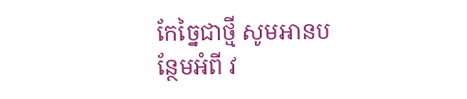កែច្នៃជាថ្មី សូមអានបន្ថែមអំពី វ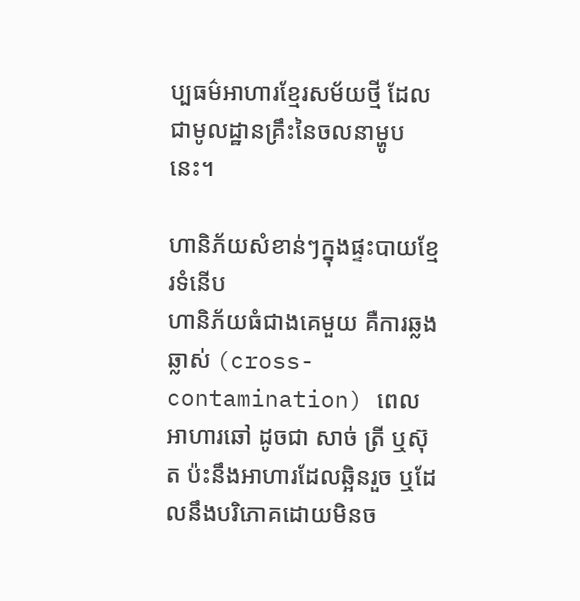ប្បធម៌អាហារខ្មែរសម័យថ្មី ដែលជាមូលដ្ឋានគ្រឹះនៃចលនាម្ហូបនេះ។

ហានិភ័យសំខាន់ៗក្នុងផ្ទះបាយខ្មែរទំនើប
ហានិភ័យធំជាងគេមួយ គឺការឆ្លងឆ្លាស់ (cross-contamination) ពេលអាហារឆៅ ដូចជា សាច់ ត្រី ឬស៊ុត ប៉ះនឹងអាហារដែលឆ្អិនរួច ឬដែលនឹងបរិភោគដោយមិនច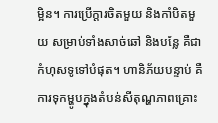ម្អិន។ ការប្រើក្តារចិតមួយ និងកាំបិតមួយ សម្រាប់ទាំងសាច់ឆៅ និងបន្លែ គឺជាកំហុសទូទៅបំផុត។ ហានិភ័យបន្ទាប់ គឺការទុកម្ហូបក្នុងតំបន់សីតុណ្ហភាពគ្រោះ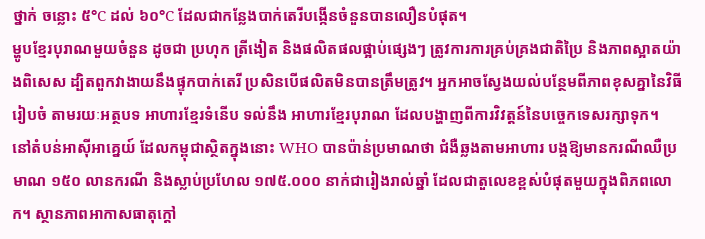ថ្នាក់ ចន្លោះ ៥°C ដល់ ៦០°C ដែលជាកន្លែងបាក់តេរីបង្កើនចំនួនបានលឿនបំផុត។
ម្ហូបខ្មែរបុរាណមួយចំនួន ដូចជា ប្រហុក ត្រីងៀត និងផលិតផលផ្អាប់ផ្សេងៗ ត្រូវការការគ្រប់គ្រងជាតិប្រៃ និងភាពស្អាតយ៉ាងពិសេស ដ្បិតពួកវាងាយនឹងផ្ទុកបាក់តេរី ប្រសិនបើផលិតមិនបានត្រឹមត្រូវ។ អ្នកអាចស្វែងយល់បន្ថែមពីភាពខុសគ្នានៃវិធីរៀបចំ តាមរយៈអត្ថបទ អាហារខ្មែរទំនើប ទល់នឹង អាហារខ្មែរបុរាណ ដែលបង្ហាញពីការវិវត្តន៍នៃបច្ចេកទេសរក្សាទុក។
នៅតំបន់អាស៊ីអាគ្នេយ៍ ដែលកម្ពុជាស្ថិតក្នុងនោះ WHO បានប៉ាន់ប្រមាណថា ជំងឺឆ្លងតាមអាហារ បង្កឱ្យមានករណីឈឺប្រមាណ ១៥០ លានករណី និងស្លាប់ប្រហែល ១៧៥.០០០ នាក់ជារៀងរាល់ឆ្នាំ ដែលជាតួលេខខ្ពស់បំផុតមួយក្នុងពិភពលោក។ ស្ថានភាពអាកាសធាតុក្តៅ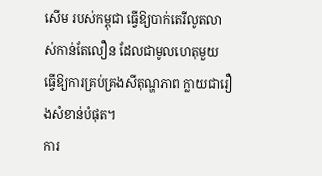សើម របស់កម្ពុជា ធ្វើឱ្យបាក់តេរីលូតលាស់កាន់តែលឿន ដែលជាមូលហេតុមួយ ធ្វើឱ្យការគ្រប់គ្រងសីតុណ្ហភាព ក្លាយជារឿងសំខាន់បំផុត។
ការ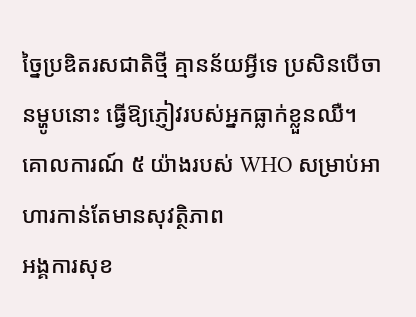ច្នៃប្រឌិតរសជាតិថ្មី គ្មានន័យអ្វីទេ ប្រសិនបើចានម្ហូបនោះ ធ្វើឱ្យភ្ញៀវរបស់អ្នកធ្លាក់ខ្លួនឈឺ។
គោលការណ៍ ៥ យ៉ាងរបស់ WHO សម្រាប់អាហារកាន់តែមានសុវត្ថិភាព
អង្គការសុខ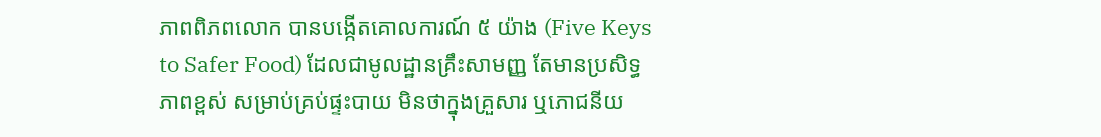ភាពពិភពលោក បានបង្កើតគោលការណ៍ ៥ យ៉ាង (Five Keys to Safer Food) ដែលជាមូលដ្ឋានគ្រឹះសាមញ្ញ តែមានប្រសិទ្ធភាពខ្ពស់ សម្រាប់គ្រប់ផ្ទះបាយ មិនថាក្នុងគ្រួសារ ឬភោជនីយ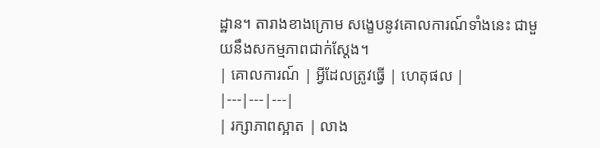ដ្ឋាន។ តារាងខាងក្រោម សង្ខេបនូវគោលការណ៍ទាំងនេះ ជាមួយនឹងសកម្មភាពជាក់ស្តែង។
| គោលការណ៍ | អ្វីដែលត្រូវធ្វើ | ហេតុផល |
|---|---|---|
| រក្សាភាពស្អាត | លាង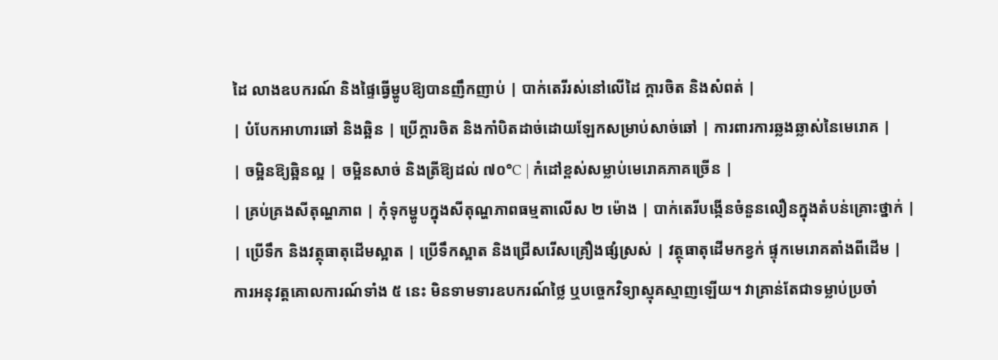ដៃ លាងឧបករណ៍ និងផ្ទៃធ្វើម្ហូបឱ្យបានញឹកញាប់ | បាក់តេរីរស់នៅលើដៃ ក្តារចិត និងសំពត់ |
| បំបែកអាហារឆៅ និងឆ្អិន | ប្រើក្តារចិត និងកាំបិតដាច់ដោយឡែកសម្រាប់សាច់ឆៅ | ការពារការឆ្លងឆ្លាស់នៃមេរោគ |
| ចម្អិនឱ្យឆ្អិនល្អ | ចម្អិនសាច់ និងត្រីឱ្យដល់ ៧០°C | កំដៅខ្ពស់សម្លាប់មេរោគភាគច្រើន |
| គ្រប់គ្រងសីតុណ្ហភាព | កុំទុកម្ហូបក្នុងសីតុណ្ហភាពធម្មតាលើស ២ ម៉ោង | បាក់តេរីបង្កើនចំនួនលឿនក្នុងតំបន់គ្រោះថ្នាក់ |
| ប្រើទឹក និងវត្ថុធាតុដើមស្អាត | ប្រើទឹកស្អាត និងជ្រើសរើសគ្រឿងផ្សំស្រស់ | វត្ថុធាតុដើមកខ្វក់ ផ្ទុកមេរោគតាំងពីដើម |
ការអនុវត្តគោលការណ៍ទាំង ៥ នេះ មិនទាមទារឧបករណ៍ថ្លៃ ឬបច្ចេកវិទ្យាស្មុគស្មាញឡើយ។ វាគ្រាន់តែជាទម្លាប់ប្រចាំ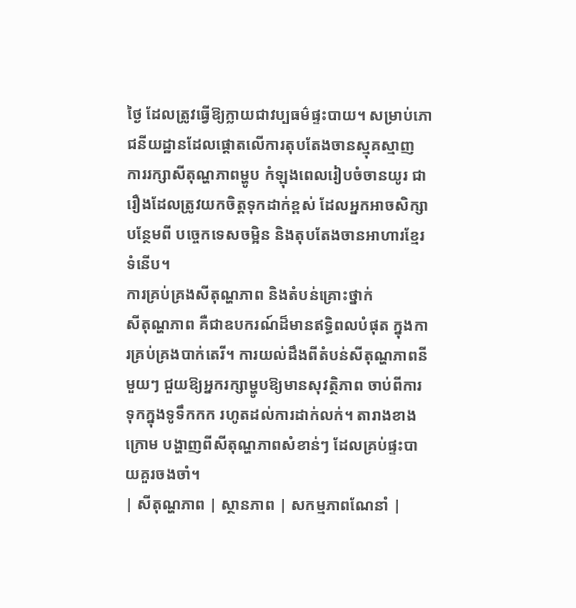ថ្ងៃ ដែលត្រូវធ្វើឱ្យក្លាយជាវប្បធម៌ផ្ទះបាយ។ សម្រាប់ភោជនីយដ្ឋានដែលផ្តោតលើការតុបតែងចានស្មុគស្មាញ ការរក្សាសីតុណ្ហភាពម្ហូប កំឡុងពេលរៀបចំចានយូរ ជារឿងដែលត្រូវយកចិត្តទុកដាក់ខ្ពស់ ដែលអ្នកអាចសិក្សាបន្ថែមពី បច្ចេកទេសចម្អិន និងតុបតែងចានអាហារខ្មែរទំនើប។
ការគ្រប់គ្រងសីតុណ្ហភាព និងតំបន់គ្រោះថ្នាក់
សីតុណ្ហភាព គឺជាឧបករណ៍ដ៏មានឥទ្ធិពលបំផុត ក្នុងការគ្រប់គ្រងបាក់តេរី។ ការយល់ដឹងពីតំបន់សីតុណ្ហភាពនីមួយៗ ជួយឱ្យអ្នករក្សាម្ហូបឱ្យមានសុវត្ថិភាព ចាប់ពីការទុកក្នុងទូទឹកកក រហូតដល់ការដាក់លក់។ តារាងខាងក្រោម បង្ហាញពីសីតុណ្ហភាពសំខាន់ៗ ដែលគ្រប់ផ្ទះបាយគួរចងចាំ។
| សីតុណ្ហភាព | ស្ថានភាព | សកម្មភាពណែនាំ |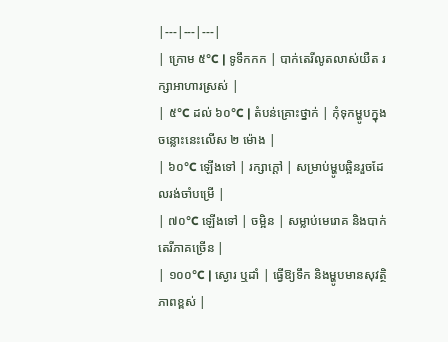|---|---|---|
| ក្រោម ៥°C | ទូទឹកកក | បាក់តេរីលូតលាស់យឺត រក្សាអាហារស្រស់ |
| ៥°C ដល់ ៦០°C | តំបន់គ្រោះថ្នាក់ | កុំទុកម្ហូបក្នុងចន្លោះនេះលើស ២ ម៉ោង |
| ៦០°C ឡើងទៅ | រក្សាក្តៅ | សម្រាប់ម្ហូបឆ្អិនរួចដែលរង់ចាំបម្រើ |
| ៧០°C ឡើងទៅ | ចម្អិន | សម្លាប់មេរោគ និងបាក់តេរីភាគច្រើន |
| ១០០°C | ស្ងោរ ឬដាំ | ធ្វើឱ្យទឹក និងម្ហូបមានសុវត្ថិភាពខ្ពស់ |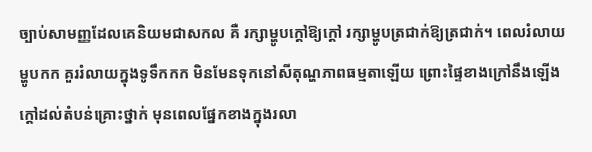ច្បាប់សាមញ្ញដែលគេនិយមជាសកល គឺ រក្សាម្ហូបក្តៅឱ្យក្តៅ រក្សាម្ហូបត្រជាក់ឱ្យត្រជាក់។ ពេលរំលាយម្ហូបកក គួររំលាយក្នុងទូទឹកកក មិនមែនទុកនៅសីតុណ្ហភាពធម្មតាឡើយ ព្រោះផ្ទៃខាងក្រៅនឹងឡើងក្តៅដល់តំបន់គ្រោះថ្នាក់ មុនពេលផ្នែកខាងក្នុងរលា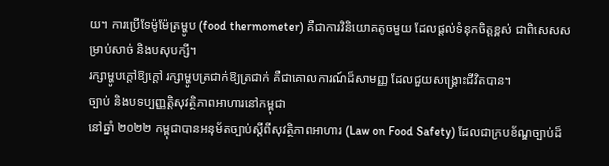យ។ ការប្រើទែម៉ូម៉ែត្រម្ហូប (food thermometer) គឺជាការវិនិយោគតូចមួយ ដែលផ្តល់ទំនុកចិត្តខ្ពស់ ជាពិសេសសម្រាប់សាច់ និងបសុបក្សី។
រក្សាម្ហូបក្តៅឱ្យក្តៅ រក្សាម្ហូបត្រជាក់ឱ្យត្រជាក់ គឺជាគោលការណ៍ដ៏សាមញ្ញ ដែលជួយសង្គ្រោះជីវិតបាន។
ច្បាប់ និងបទប្បញ្ញត្តិសុវត្ថិភាពអាហារនៅកម្ពុជា
នៅឆ្នាំ ២០២២ កម្ពុជាបានអនុម័តច្បាប់ស្តីពីសុវត្ថិភាពអាហារ (Law on Food Safety) ដែលជាក្របខ័ណ្ឌច្បាប់ដ៏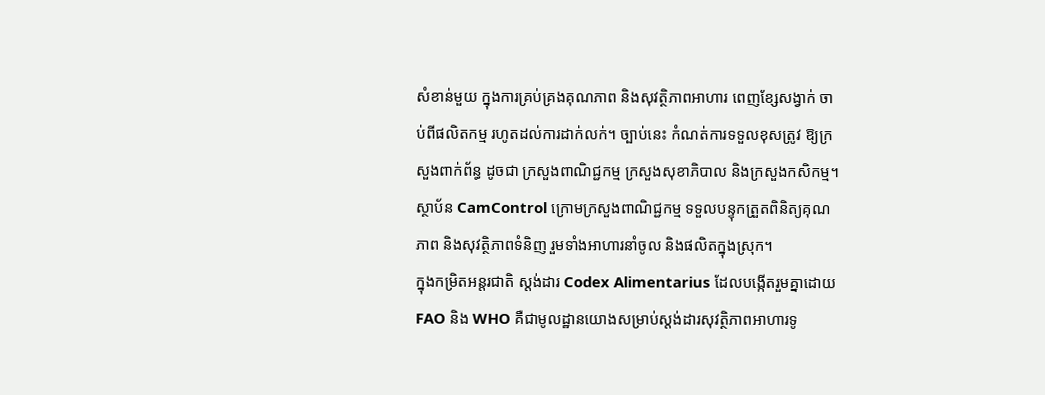សំខាន់មួយ ក្នុងការគ្រប់គ្រងគុណភាព និងសុវត្ថិភាពអាហារ ពេញខ្សែសង្វាក់ ចាប់ពីផលិតកម្ម រហូតដល់ការដាក់លក់។ ច្បាប់នេះ កំណត់ការទទួលខុសត្រូវ ឱ្យក្រសួងពាក់ព័ន្ធ ដូចជា ក្រសួងពាណិជ្ជកម្ម ក្រសួងសុខាភិបាល និងក្រសួងកសិកម្ម។ ស្ថាប័ន CamControl ក្រោមក្រសួងពាណិជ្ជកម្ម ទទួលបន្ទុកត្រួតពិនិត្យគុណភាព និងសុវត្ថិភាពទំនិញ រួមទាំងអាហារនាំចូល និងផលិតក្នុងស្រុក។
ក្នុងកម្រិតអន្តរជាតិ ស្តង់ដារ Codex Alimentarius ដែលបង្កើតរួមគ្នាដោយ FAO និង WHO គឺជាមូលដ្ឋានយោងសម្រាប់ស្តង់ដារសុវត្ថិភាពអាហារទូ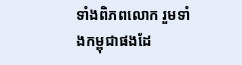ទាំងពិភពលោក រួមទាំងកម្ពុជាផងដែ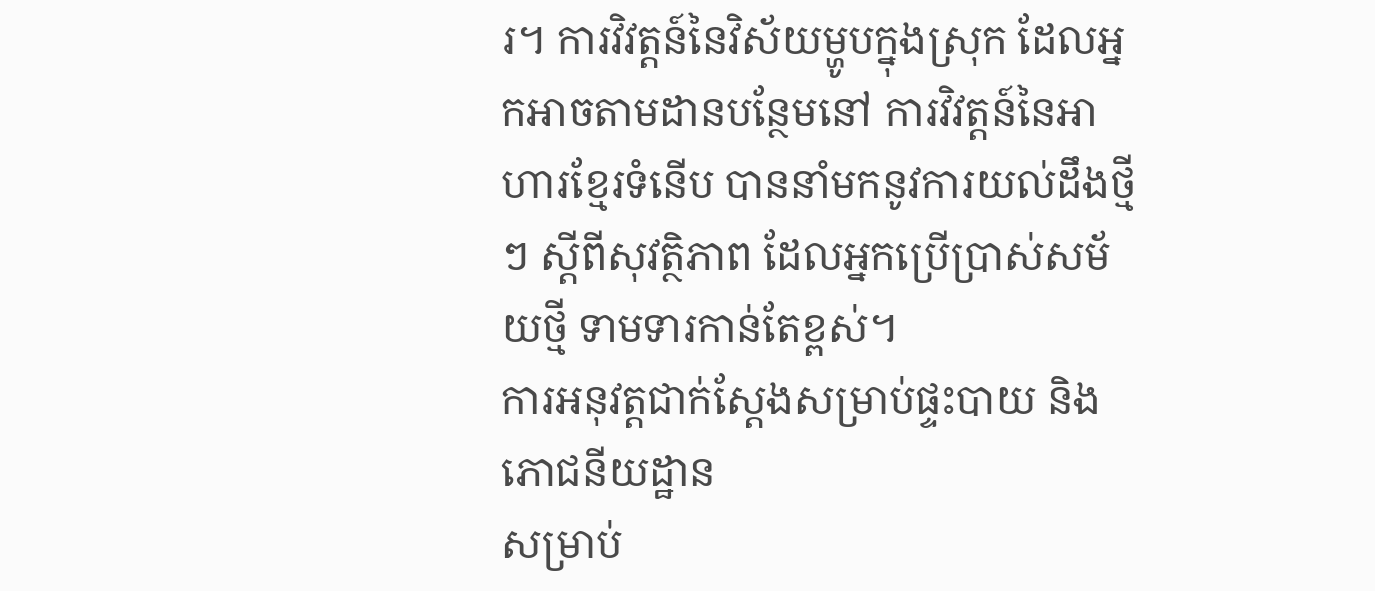រ។ ការវិវត្តន៍នៃវិស័យម្ហូបក្នុងស្រុក ដែលអ្នកអាចតាមដានបន្ថែមនៅ ការវិវត្តន៍នៃអាហារខ្មែរទំនើប បាននាំមកនូវការយល់ដឹងថ្មីៗ ស្តីពីសុវត្ថិភាព ដែលអ្នកប្រើប្រាស់សម័យថ្មី ទាមទារកាន់តែខ្ពស់។
ការអនុវត្តជាក់ស្តែងសម្រាប់ផ្ទះបាយ និងភោជនីយដ្ឋាន
សម្រាប់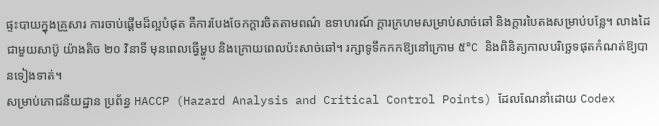ផ្ទះបាយក្នុងគ្រួសារ ការចាប់ផ្តើមដ៏ល្អបំផុត គឺការបែងចែកក្តារចិតតាមពណ៌ ឧទាហរណ៍ ក្តារក្រហមសម្រាប់សាច់ឆៅ និងក្តារបៃតងសម្រាប់បន្លែ។ លាងដៃជាមួយសាប៊ូ យ៉ាងតិច ២០ វិនាទី មុនពេលធ្វើម្ហូប និងក្រោយពេលប៉ះសាច់ឆៅ។ រក្សាទូទឹកកកឱ្យនៅក្រោម ៥°C និងពិនិត្យកាលបរិច្ឆេទផុតកំណត់ឱ្យបានទៀងទាត់។
សម្រាប់ភោជនីយដ្ឋាន ប្រព័ន្ធ HACCP (Hazard Analysis and Critical Control Points) ដែលណែនាំដោយ Codex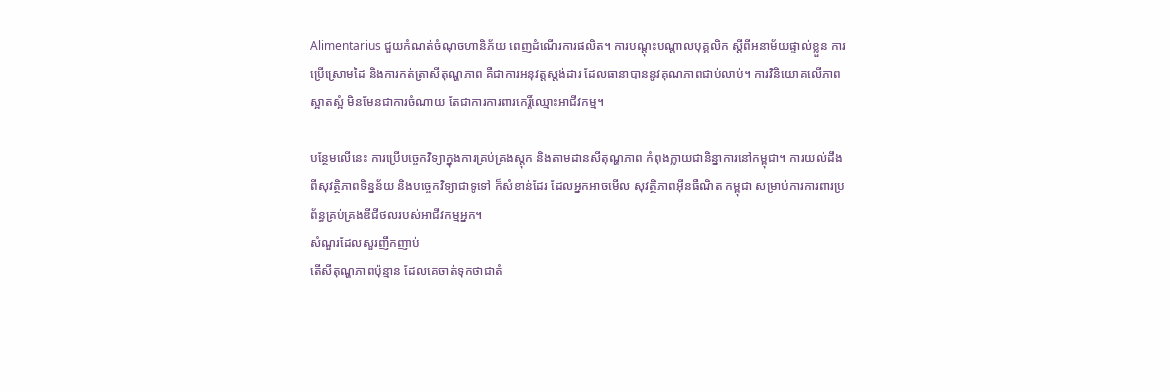Alimentarius ជួយកំណត់ចំណុចហានិភ័យ ពេញដំណើរការផលិត។ ការបណ្តុះបណ្តាលបុគ្គលិក ស្តីពីអនាម័យផ្ទាល់ខ្លួន ការប្រើស្រោមដៃ និងការកត់ត្រាសីតុណ្ហភាព គឺជាការអនុវត្តស្តង់ដារ ដែលធានាបាននូវគុណភាពជាប់លាប់។ ការវិនិយោគលើភាពស្អាតស្អំ មិនមែនជាការចំណាយ តែជាការការពារកេរ្តិ៍ឈ្មោះអាជីវកម្ម។

បន្ថែមលើនេះ ការប្រើបច្ចេកវិទ្យាក្នុងការគ្រប់គ្រងស្តុក និងតាមដានសីតុណ្ហភាព កំពុងក្លាយជានិន្នាការនៅកម្ពុជា។ ការយល់ដឹងពីសុវត្ថិភាពទិន្នន័យ និងបច្ចេកវិទ្យាជាទូទៅ ក៏សំខាន់ដែរ ដែលអ្នកអាចមើល សុវត្ថិភាពអ៊ីនធឺណិត កម្ពុជា សម្រាប់ការការពារប្រព័ន្ធគ្រប់គ្រងឌីជីថលរបស់អាជីវកម្មអ្នក។
សំណួរដែលសួរញឹកញាប់
តើសីតុណ្ហភាពប៉ុន្មាន ដែលគេចាត់ទុកថាជាតំ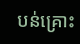បន់គ្រោះ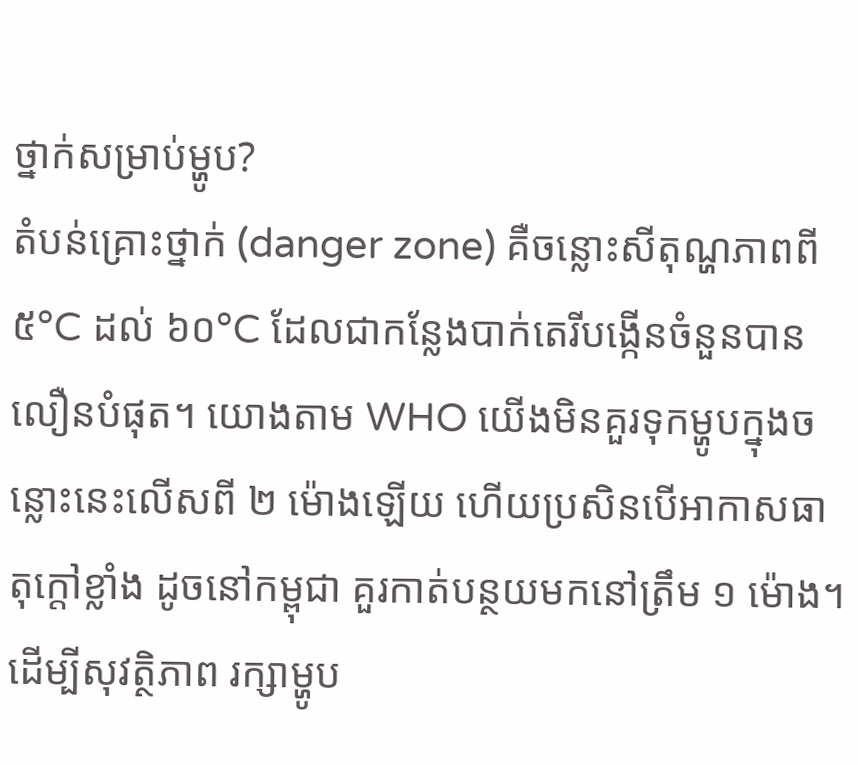ថ្នាក់សម្រាប់ម្ហូប?
តំបន់គ្រោះថ្នាក់ (danger zone) គឺចន្លោះសីតុណ្ហភាពពី ៥°C ដល់ ៦០°C ដែលជាកន្លែងបាក់តេរីបង្កើនចំនួនបានលឿនបំផុត។ យោងតាម WHO យើងមិនគួរទុកម្ហូបក្នុងចន្លោះនេះលើសពី ២ ម៉ោងឡើយ ហើយប្រសិនបើអាកាសធាតុក្តៅខ្លាំង ដូចនៅកម្ពុជា គួរកាត់បន្ថយមកនៅត្រឹម ១ ម៉ោង។ ដើម្បីសុវត្ថិភាព រក្សាម្ហូប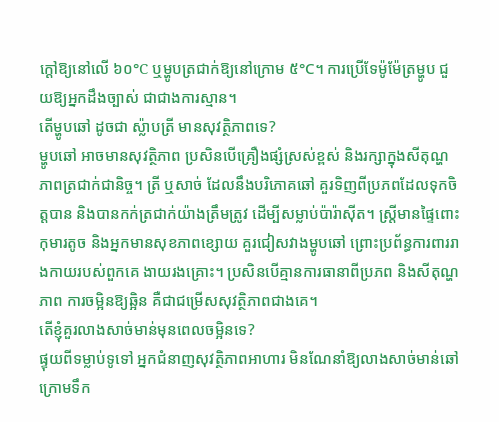ក្តៅឱ្យនៅលើ ៦០°C ឬម្ហូបត្រជាក់ឱ្យនៅក្រោម ៥°C។ ការប្រើទែម៉ូម៉ែត្រម្ហូប ជួយឱ្យអ្នកដឹងច្បាស់ ជាជាងការស្មាន។
តើម្ហូបឆៅ ដូចជា ស្ល៉ាបត្រី មានសុវត្ថិភាពទេ?
ម្ហូបឆៅ អាចមានសុវត្ថិភាព ប្រសិនបើគ្រឿងផ្សំស្រស់ខ្ពស់ និងរក្សាក្នុងសីតុណ្ហភាពត្រជាក់ជានិច្ច។ ត្រី ឬសាច់ ដែលនឹងបរិភោគឆៅ គួរទិញពីប្រភពដែលទុកចិត្តបាន និងបានកក់ត្រជាក់យ៉ាងត្រឹមត្រូវ ដើម្បីសម្លាប់ប៉ារ៉ាស៊ីត។ ស្ត្រីមានផ្ទៃពោះ កុមារតូច និងអ្នកមានសុខភាពខ្សោយ គួរជៀសវាងម្ហូបឆៅ ព្រោះប្រព័ន្ធការពាររាងកាយរបស់ពួកគេ ងាយរងគ្រោះ។ ប្រសិនបើគ្មានការធានាពីប្រភព និងសីតុណ្ហភាព ការចម្អិនឱ្យឆ្អិន គឺជាជម្រើសសុវត្ថិភាពជាងគេ។
តើខ្ញុំគួរលាងសាច់មាន់មុនពេលចម្អិនទេ?
ផ្ទុយពីទម្លាប់ទូទៅ អ្នកជំនាញសុវត្ថិភាពអាហារ មិនណែនាំឱ្យលាងសាច់មាន់ឆៅក្រោមទឹក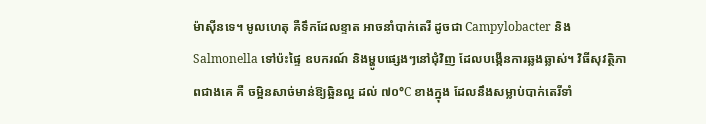ម៉ាស៊ីនទេ។ មូលហេតុ គឺទឹកដែលខ្ទាត អាចនាំបាក់តេរី ដូចជា Campylobacter និង Salmonella ទៅប៉ះផ្ទៃ ឧបករណ៍ និងម្ហូបផ្សេងៗនៅជុំវិញ ដែលបង្កើនការឆ្លងឆ្លាស់។ វិធីសុវត្ថិភាពជាងគេ គឺ ចម្អិនសាច់មាន់ឱ្យឆ្អិនល្អ ដល់ ៧០°C ខាងក្នុង ដែលនឹងសម្លាប់បាក់តេរីទាំ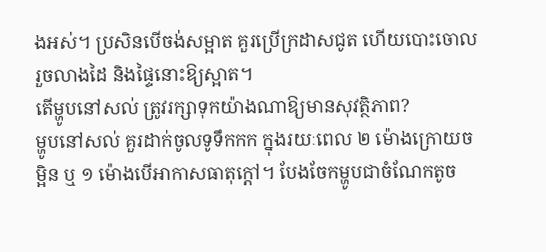ងអស់។ ប្រសិនបើចង់សម្អាត គួរប្រើក្រដាសជូត ហើយបោះចោល រួចលាងដៃ និងផ្ទៃនោះឱ្យស្អាត។
តើម្ហូបនៅសល់ ត្រូវរក្សាទុកយ៉ាងណាឱ្យមានសុវត្ថិភាព?
ម្ហូបនៅសល់ គួរដាក់ចូលទូទឹកកក ក្នុងរយៈពេល ២ ម៉ោងក្រោយចម្អិន ឬ ១ ម៉ោងបើអាកាសធាតុក្តៅ។ បែងចែកម្ហូបជាចំណែកតូច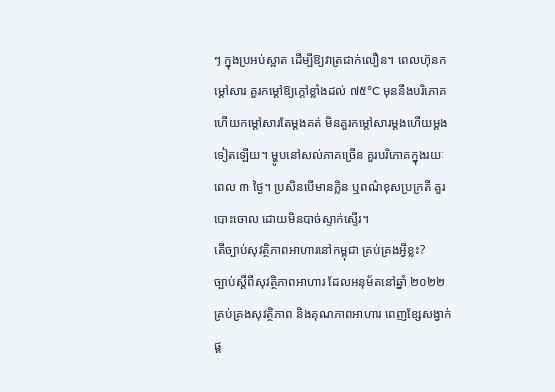ៗ ក្នុងប្រអប់ស្អាត ដើម្បីឱ្យវាត្រជាក់លឿន។ ពេលហ៊ុនកម្តៅសារ គួរកម្តៅឱ្យក្តៅខ្លាំងដល់ ៧៥°C មុននឹងបរិភោគ ហើយកម្តៅសារតែម្តងគត់ មិនគួរកម្តៅសារម្តងហើយម្តងទៀតឡើយ។ ម្ហូបនៅសល់ភាគច្រើន គួរបរិភោគក្នុងរយៈពេល ៣ ថ្ងៃ។ ប្រសិនបើមានក្លិន ឬពណ៌ខុសប្រក្រតី គួរបោះចោល ដោយមិនបាច់ស្ទាក់ស្ទើរ។
តើច្បាប់សុវត្ថិភាពអាហារនៅកម្ពុជា គ្រប់គ្រងអ្វីខ្លះ?
ច្បាប់ស្តីពីសុវត្ថិភាពអាហារ ដែលអនុម័តនៅឆ្នាំ ២០២២ គ្រប់គ្រងសុវត្ថិភាព និងគុណភាពអាហារ ពេញខ្សែសង្វាក់ផ្គ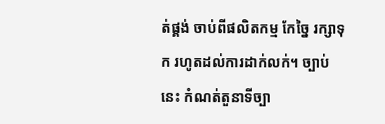ត់ផ្គង់ ចាប់ពីផលិតកម្ម កែច្នៃ រក្សាទុក រហូតដល់ការដាក់លក់។ ច្បាប់នេះ កំណត់តួនាទីច្បា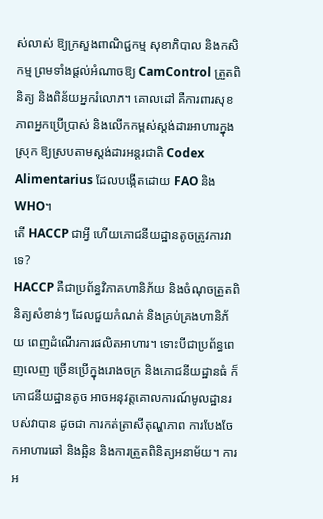ស់លាស់ ឱ្យក្រសួងពាណិជ្ជកម្ម សុខាភិបាល និងកសិកម្ម ព្រមទាំងផ្តល់អំណាចឱ្យ CamControl ត្រួតពិនិត្យ និងពិន័យអ្នករំលោភ។ គោលដៅ គឺការពារសុខភាពអ្នកប្រើប្រាស់ និងលើកកម្ពស់ស្តង់ដារអាហារក្នុងស្រុក ឱ្យស្របតាមស្តង់ដារអន្តរជាតិ Codex Alimentarius ដែលបង្កើតដោយ FAO និង WHO។
តើ HACCP ជាអ្វី ហើយភោជនីយដ្ឋានតូចត្រូវការវាទេ?
HACCP គឺជាប្រព័ន្ធវិភាគហានិភ័យ និងចំណុចត្រួតពិនិត្យសំខាន់ៗ ដែលជួយកំណត់ និងគ្រប់គ្រងហានិភ័យ ពេញដំណើរការផលិតអាហារ។ ទោះបីជាប្រព័ន្ធពេញលេញ ច្រើនប្រើក្នុងរោងចក្រ និងភោជនីយដ្ឋានធំ ក៏ភោជនីយដ្ឋានតូច អាចអនុវត្តគោលការណ៍មូលដ្ឋានរបស់វាបាន ដូចជា ការកត់ត្រាសីតុណ្ហភាព ការបែងចែកអាហារឆៅ និងឆ្អិន និងការត្រួតពិនិត្យអនាម័យ។ ការអ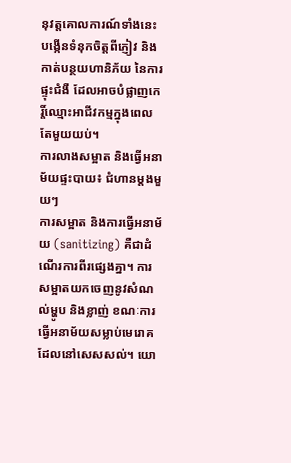នុវត្តគោលការណ៍ទាំងនេះ បង្កើនទំនុកចិត្តពីភ្ញៀវ និងកាត់បន្ថយហានិភ័យ នៃការផ្ទុះជំងឺ ដែលអាចបំផ្លាញកេរ្តិ៍ឈ្មោះអាជីវកម្មក្នុងពេលតែមួយយប់។
ការលាងសម្អាត និងធ្វើអនាម័យផ្ទះបាយ៖ ជំហានម្តងមួយៗ
ការសម្អាត និងការធ្វើអនាម័យ (sanitizing) គឺជាដំណើរការពីរផ្សេងគ្នា។ ការសម្អាតយកចេញនូវសំណល់ម្ហូប និងខ្លាញ់ ខណៈការធ្វើអនាម័យសម្លាប់មេរោគដែលនៅសេសសល់។ យោ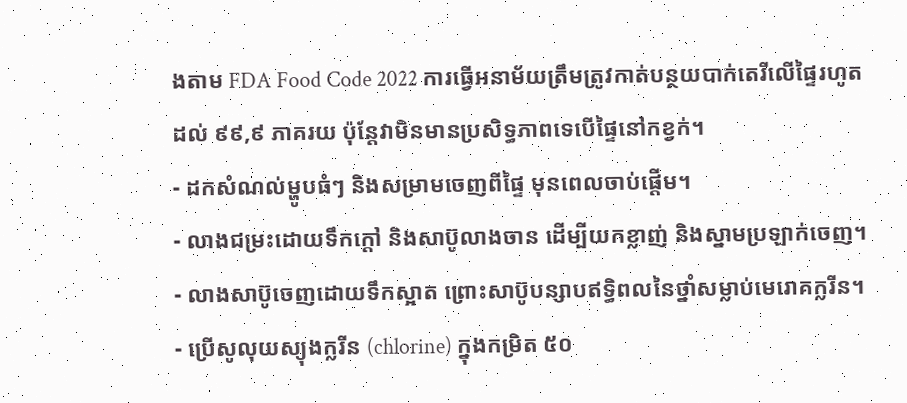ងតាម FDA Food Code 2022 ការធ្វើអនាម័យត្រឹមត្រូវកាត់បន្ថយបាក់តេរីលើផ្ទៃរហូតដល់ ៩៩,៩ ភាគរយ ប៉ុន្តែវាមិនមានប្រសិទ្ធភាពទេបើផ្ទៃនៅកខ្វក់។
- ដកសំណល់ម្ហូបធំៗ និងសម្រាមចេញពីផ្ទៃ មុនពេលចាប់ផ្តើម។
- លាងជម្រះដោយទឹកក្តៅ និងសាប៊ូលាងចាន ដើម្បីយកខ្លាញ់ និងស្នាមប្រឡាក់ចេញ។
- លាងសាប៊ូចេញដោយទឹកស្អាត ព្រោះសាប៊ូបន្សាបឥទ្ធិពលនៃថ្នាំសម្លាប់មេរោគក្លរីន។
- ប្រើសូលុយស្យុងក្លរីន (chlorine) ក្នុងកម្រិត ៥០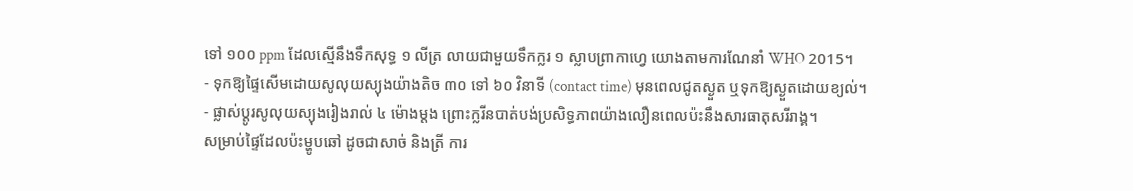ទៅ ១០០ ppm ដែលស្មើនឹងទឹកសុទ្ធ ១ លីត្រ លាយជាមួយទឹកក្លរ ១ ស្លាបព្រាកាហ្វេ យោងតាមការណែនាំ WHO 2015។
- ទុកឱ្យផ្ទៃសើមដោយសូលុយស្យុងយ៉ាងតិច ៣០ ទៅ ៦០ វិនាទី (contact time) មុនពេលជូតស្ងួត ឬទុកឱ្យស្ងួតដោយខ្យល់។
- ផ្លាស់ប្តូរសូលុយស្យុងរៀងរាល់ ៤ ម៉ោងម្តង ព្រោះក្លរីនបាត់បង់ប្រសិទ្ធភាពយ៉ាងលឿនពេលប៉ះនឹងសារធាតុសរីរាង្គ។
សម្រាប់ផ្ទៃដែលប៉ះម្ហូបឆៅ ដូចជាសាច់ និងត្រី ការ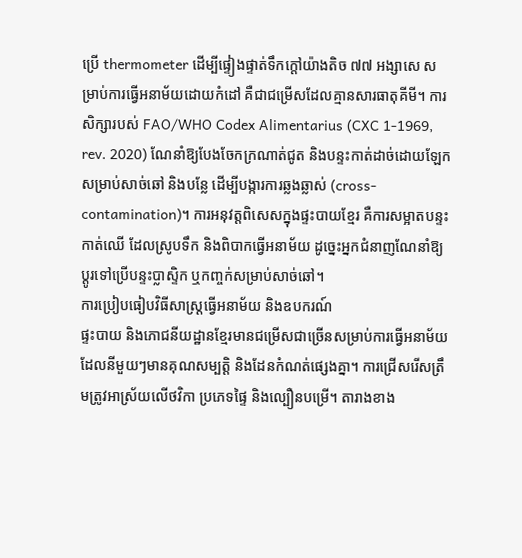ប្រើ thermometer ដើម្បីផ្ទៀងផ្ទាត់ទឹកក្តៅយ៉ាងតិច ៧៧ អង្សាសេ សម្រាប់ការធ្វើអនាម័យដោយកំដៅ គឺជាជម្រើសដែលគ្មានសារធាតុគីមី។ ការសិក្សារបស់ FAO/WHO Codex Alimentarius (CXC 1-1969, rev. 2020) ណែនាំឱ្យបែងចែកក្រណាត់ជូត និងបន្ទះកាត់ដាច់ដោយឡែកសម្រាប់សាច់ឆៅ និងបន្លែ ដើម្បីបង្ការការឆ្លងឆ្លាស់ (cross-contamination)។ ការអនុវត្តពិសេសក្នុងផ្ទះបាយខ្មែរ គឺការសម្អាតបន្ទះកាត់ឈើ ដែលស្រូបទឹក និងពិបាកធ្វើអនាម័យ ដូច្នេះអ្នកជំនាញណែនាំឱ្យប្តូរទៅប្រើបន្ទះប្លាស្ទិក ឬកញ្ចក់សម្រាប់សាច់ឆៅ។
ការប្រៀបធៀបវិធីសាស្ត្រធ្វើអនាម័យ និងឧបករណ៍
ផ្ទះបាយ និងភោជនីយដ្ឋានខ្មែរមានជម្រើសជាច្រើនសម្រាប់ការធ្វើអនាម័យ ដែលនីមួយៗមានគុណសម្បត្តិ និងដែនកំណត់ផ្សេងគ្នា។ ការជ្រើសរើសត្រឹមត្រូវអាស្រ័យលើថវិកា ប្រភេទផ្ទៃ និងល្បឿនបម្រើ។ តារាងខាង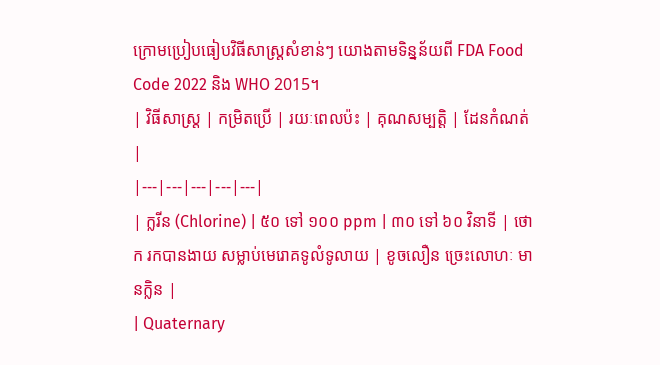ក្រោមប្រៀបធៀបវិធីសាស្ត្រសំខាន់ៗ យោងតាមទិន្នន័យពី FDA Food Code 2022 និង WHO 2015។
| វិធីសាស្ត្រ | កម្រិតប្រើ | រយៈពេលប៉ះ | គុណសម្បត្តិ | ដែនកំណត់ |
|---|---|---|---|---|
| ក្លរីន (Chlorine) | ៥០ ទៅ ១០០ ppm | ៣០ ទៅ ៦០ វិនាទី | ថោក រកបានងាយ សម្លាប់មេរោគទូលំទូលាយ | ខូចលឿន ច្រេះលោហៈ មានក្លិន |
| Quaternary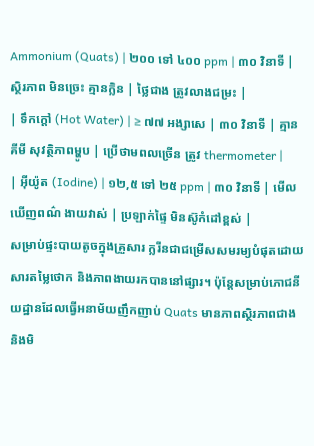Ammonium (Quats) | ២០០ ទៅ ៤០០ ppm | ៣០ វិនាទី | ស្ថិរភាព មិនច្រេះ គ្មានក្លិន | ថ្លៃជាង ត្រូវលាងជម្រះ |
| ទឹកក្តៅ (Hot Water) | ≥ ៧៧ អង្សាសេ | ៣០ វិនាទី | គ្មានគីមី សុវត្ថិភាពម្ហូប | ប្រើថាមពលច្រើន ត្រូវ thermometer |
| អ៊ីយ៉ូត (Iodine) | ១២,៥ ទៅ ២៥ ppm | ៣០ វិនាទី | មើលឃើញពណ៌ ងាយវាស់ | ប្រឡាក់ផ្ទៃ មិនស៊ូកំដៅខ្ពស់ |
សម្រាប់ផ្ទះបាយតូចក្នុងគ្រួសារ ក្លរីនជាជម្រើសសមរម្យបំផុតដោយសារតម្លៃថោក និងភាពងាយរកបាននៅផ្សារ។ ប៉ុន្តែសម្រាប់ភោជនីយដ្ឋានដែលធ្វើអនាម័យញឹកញាប់ Quats មានភាពស្ថិរភាពជាង និងមិ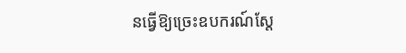នធ្វើឱ្យច្រេះឧបករណ៍ស្តែ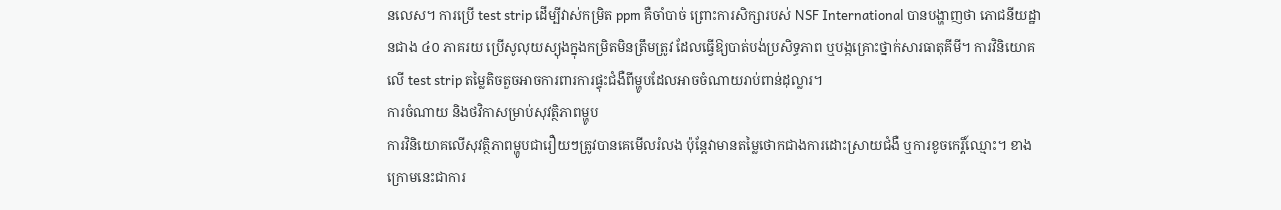នលេស។ ការប្រើ test strip ដើម្បីវាស់កម្រិត ppm គឺចាំបាច់ ព្រោះការសិក្សារបស់ NSF International បានបង្ហាញថា ភោជនីយដ្ឋានជាង ៤០ ភាគរយ ប្រើសូលុយស្យុងក្នុងកម្រិតមិនត្រឹមត្រូវ ដែលធ្វើឱ្យបាត់បង់ប្រសិទ្ធភាព ឬបង្កគ្រោះថ្នាក់សារធាតុគីមី។ ការវិនិយោគលើ test strip តម្លៃតិចតួចអាចការពារការផ្ទុះជំងឺពីម្ហូបដែលអាចចំណាយរាប់ពាន់ដុល្លារ។
ការចំណាយ និងថវិកាសម្រាប់សុវត្ថិភាពម្ហូប
ការវិនិយោគលើសុវត្ថិភាពម្ហូបជារឿយៗត្រូវបានគេមើលរំលង ប៉ុន្តែវាមានតម្លៃថោកជាងការដោះស្រាយជំងឺ ឬការខូចកេរ្តិ៍ឈ្មោះ។ ខាងក្រោមនេះជាការ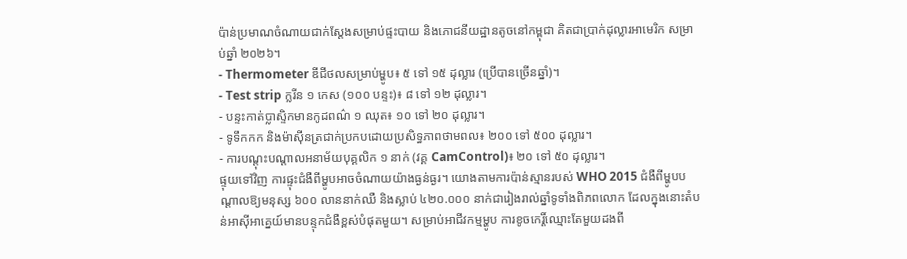ប៉ាន់ប្រមាណចំណាយជាក់ស្តែងសម្រាប់ផ្ទះបាយ និងភោជនីយដ្ឋានតូចនៅកម្ពុជា គិតជាប្រាក់ដុល្លារអាមេរិក សម្រាប់ឆ្នាំ ២០២៦។
- Thermometer ឌីជីថលសម្រាប់ម្ហូប៖ ៥ ទៅ ១៥ ដុល្លារ (ប្រើបានច្រើនឆ្នាំ)។
- Test strip ក្លរីន ១ កេស (១០០ បន្ទះ)៖ ៨ ទៅ ១២ ដុល្លារ។
- បន្ទះកាត់ប្លាស្ទិកមានកូដពណ៌ ១ ឈុត៖ ១០ ទៅ ២០ ដុល្លារ។
- ទូទឹកកក និងម៉ាស៊ីនត្រជាក់ប្រកបដោយប្រសិទ្ធភាពថាមពល៖ ២០០ ទៅ ៥០០ ដុល្លារ។
- ការបណ្តុះបណ្តាលអនាម័យបុគ្គលិក ១ នាក់ (វគ្គ CamControl)៖ ២០ ទៅ ៥០ ដុល្លារ។
ផ្ទុយទៅវិញ ការផ្ទុះជំងឺពីម្ហូបអាចចំណាយយ៉ាងធ្ងន់ធ្ងរ។ យោងតាមការប៉ាន់ស្មានរបស់ WHO 2015 ជំងឺពីម្ហូបបណ្តាលឱ្យមនុស្ស ៦០០ លាននាក់ឈឺ និងស្លាប់ ៤២០.០០០ នាក់ជារៀងរាល់ឆ្នាំទូទាំងពិភពលោក ដែលក្នុងនោះតំបន់អាស៊ីអាគ្នេយ៍មានបន្ទុកជំងឺខ្ពស់បំផុតមួយ។ សម្រាប់អាជីវកម្មម្ហូប ការខូចកេរ្តិ៍ឈ្មោះតែមួយដងពី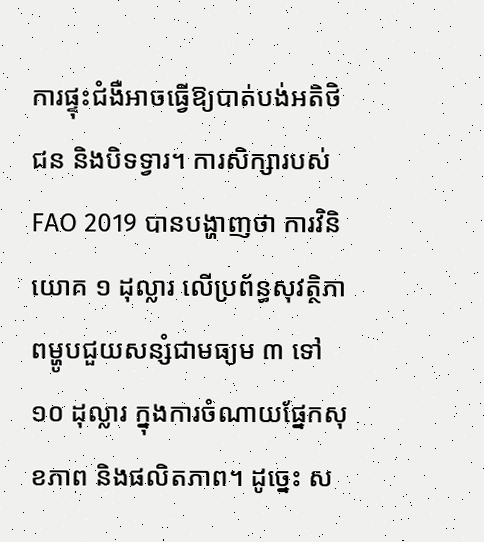ការផ្ទុះជំងឺអាចធ្វើឱ្យបាត់បង់អតិថិជន និងបិទទ្វារ។ ការសិក្សារបស់ FAO 2019 បានបង្ហាញថា ការវិនិយោគ ១ ដុល្លារ លើប្រព័ន្ធសុវត្ថិភាពម្ហូបជួយសន្សំជាមធ្យម ៣ ទៅ ១០ ដុល្លារ ក្នុងការចំណាយផ្នែកសុខភាព និងផលិតភាព។ ដូច្នេះ ស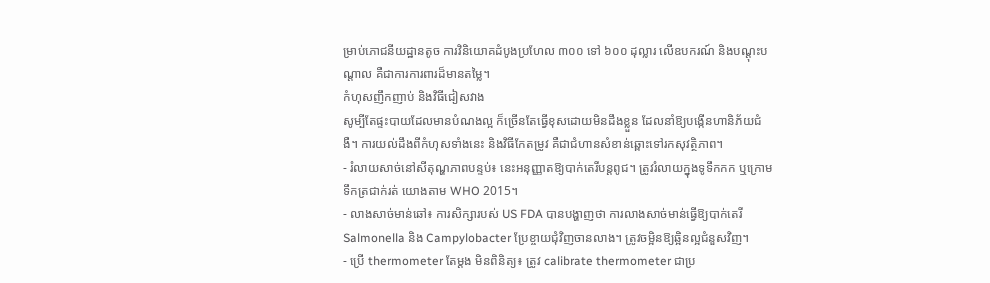ម្រាប់ភោជនីយដ្ឋានតូច ការវិនិយោគដំបូងប្រហែល ៣០០ ទៅ ៦០០ ដុល្លារ លើឧបករណ៍ និងបណ្តុះបណ្តាល គឺជាការការពារដ៏មានតម្លៃ។
កំហុសញឹកញាប់ និងវិធីជៀសវាង
សូម្បីតែផ្ទះបាយដែលមានបំណងល្អ ក៏ច្រើនតែធ្វើខុសដោយមិនដឹងខ្លួន ដែលនាំឱ្យបង្កើនហានិភ័យជំងឺ។ ការយល់ដឹងពីកំហុសទាំងនេះ និងវិធីកែតម្រូវ គឺជាជំហានសំខាន់ឆ្ពោះទៅរកសុវត្ថិភាព។
- រំលាយសាច់នៅសីតុណ្ហភាពបន្ទប់៖ នេះអនុញ្ញាតឱ្យបាក់តេរីបន្តពូជ។ ត្រូវរំលាយក្នុងទូទឹកកក ឬក្រោមទឹកត្រជាក់រត់ យោងតាម WHO 2015។
- លាងសាច់មាន់ឆៅ៖ ការសិក្សារបស់ US FDA បានបង្ហាញថា ការលាងសាច់មាន់ធ្វើឱ្យបាក់តេរី Salmonella និង Campylobacter ប្រែខ្ចាយជុំវិញចានលាង។ ត្រូវចម្អិនឱ្យឆ្អិនល្អជំនួសវិញ។
- ប្រើ thermometer តែម្តង មិនពិនិត្យ៖ ត្រូវ calibrate thermometer ជាប្រ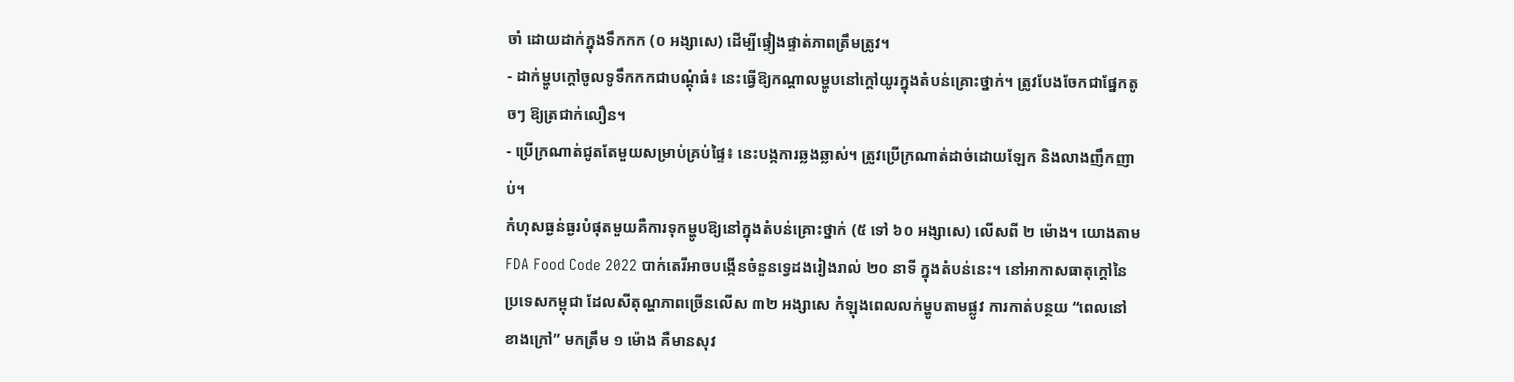ចាំ ដោយដាក់ក្នុងទឹកកក (០ អង្សាសេ) ដើម្បីផ្ទៀងផ្ទាត់ភាពត្រឹមត្រូវ។
- ដាក់ម្ហូបក្តៅចូលទូទឹកកកជាបណ្តុំធំ៖ នេះធ្វើឱ្យកណ្តាលម្ហូបនៅក្តៅយូរក្នុងតំបន់គ្រោះថ្នាក់។ ត្រូវបែងចែកជាផ្នែកតូចៗ ឱ្យត្រជាក់លឿន។
- ប្រើក្រណាត់ជូតតែមួយសម្រាប់គ្រប់ផ្ទៃ៖ នេះបង្កការឆ្លងឆ្លាស់។ ត្រូវប្រើក្រណាត់ដាច់ដោយឡែក និងលាងញឹកញាប់។
កំហុសធ្ងន់ធ្ងរបំផុតមួយគឺការទុកម្ហូបឱ្យនៅក្នុងតំបន់គ្រោះថ្នាក់ (៥ ទៅ ៦០ អង្សាសេ) លើសពី ២ ម៉ោង។ យោងតាម FDA Food Code 2022 បាក់តេរីអាចបង្កើនចំនួនទ្វេដងរៀងរាល់ ២០ នាទី ក្នុងតំបន់នេះ។ នៅអាកាសធាតុក្តៅនៃប្រទេសកម្ពុជា ដែលសីតុណ្ហភាពច្រើនលើស ៣២ អង្សាសេ កំឡុងពេលលក់ម្ហូបតាមផ្លូវ ការកាត់បន្ថយ “ពេលនៅខាងក្រៅ” មកត្រឹម ១ ម៉ោង គឺមានសុវ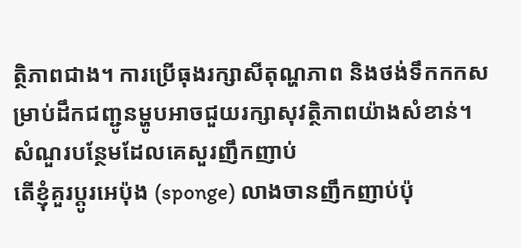ត្ថិភាពជាង។ ការប្រើធុងរក្សាសីតុណ្ហភាព និងថង់ទឹកកកសម្រាប់ដឹកជញ្ជូនម្ហូបអាចជួយរក្សាសុវត្ថិភាពយ៉ាងសំខាន់។
សំណួរបន្ថែមដែលគេសួរញឹកញាប់
តើខ្ញុំគួរប្តូរអេប៉ុង (sponge) លាងចានញឹកញាប់ប៉ុ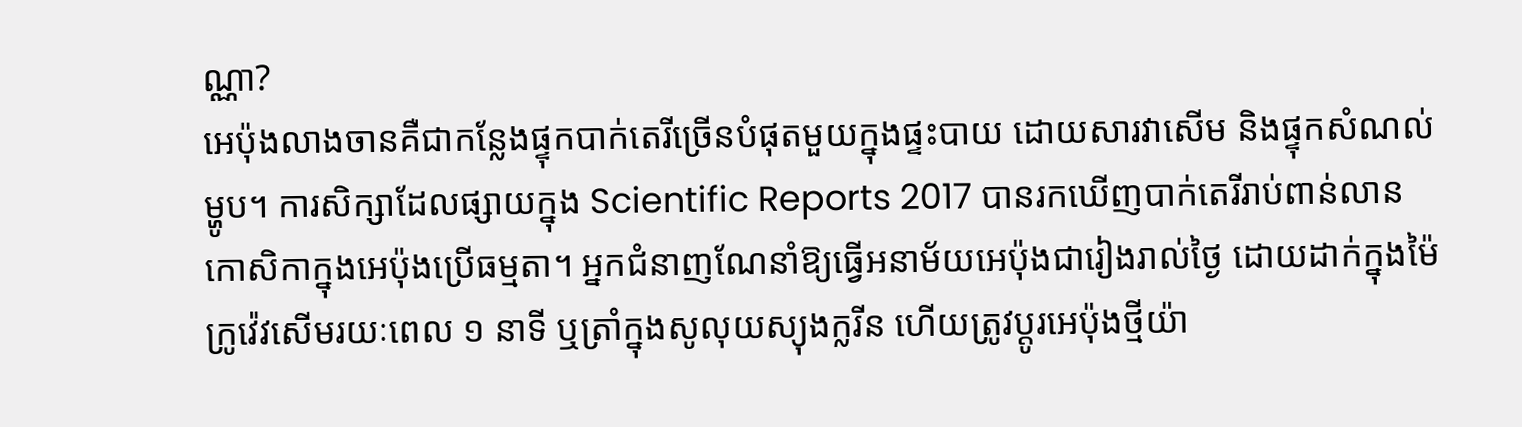ណ្ណា?
អេប៉ុងលាងចានគឺជាកន្លែងផ្ទុកបាក់តេរីច្រើនបំផុតមួយក្នុងផ្ទះបាយ ដោយសារវាសើម និងផ្ទុកសំណល់ម្ហូប។ ការសិក្សាដែលផ្សាយក្នុង Scientific Reports 2017 បានរកឃើញបាក់តេរីរាប់ពាន់លានកោសិកាក្នុងអេប៉ុងប្រើធម្មតា។ អ្នកជំនាញណែនាំឱ្យធ្វើអនាម័យអេប៉ុងជារៀងរាល់ថ្ងៃ ដោយដាក់ក្នុងម៉ៃក្រូវ៉េវសើមរយៈពេល ១ នាទី ឬត្រាំក្នុងសូលុយស្យុងក្លរីន ហើយត្រូវប្តូរអេប៉ុងថ្មីយ៉ា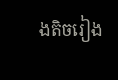ងតិចរៀង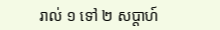រាល់ ១ ទៅ ២ សប្តាហ៍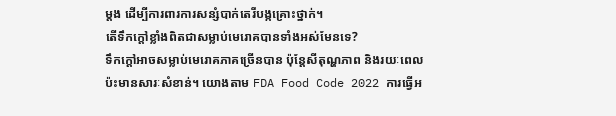ម្តង ដើម្បីការពារការសន្សំបាក់តេរីបង្កគ្រោះថ្នាក់។
តើទឹកក្តៅខ្លាំងពិតជាសម្លាប់មេរោគបានទាំងអស់មែនទេ?
ទឹកក្តៅអាចសម្លាប់មេរោគភាគច្រើនបាន ប៉ុន្តែសីតុណ្ហភាព និងរយៈពេលប៉ះមានសារៈសំខាន់។ យោងតាម FDA Food Code 2022 ការធ្វើអ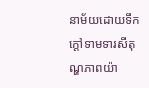នាម័យដោយទឹកក្តៅទាមទារសីតុណ្ហភាពយ៉ា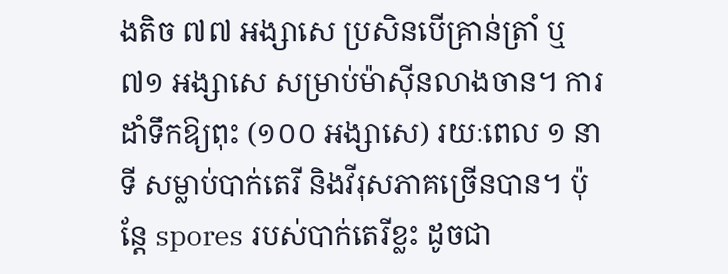ងតិច ៧៧ អង្សាសេ ប្រសិនបើគ្រាន់ត្រាំ ឬ ៧១ អង្សាសេ សម្រាប់ម៉ាស៊ីនលាងចាន។ ការដាំទឹកឱ្យពុះ (១០០ អង្សាសេ) រយៈពេល ១ នាទី សម្លាប់បាក់តេរី និងវីរុសភាគច្រើនបាន។ ប៉ុន្តែ spores របស់បាក់តេរីខ្លះ ដូចជា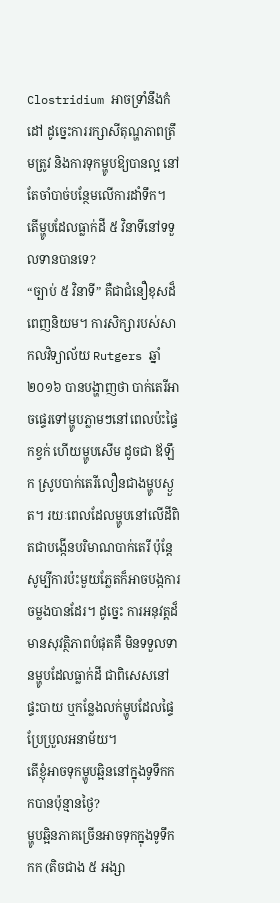Clostridium អាចទ្រាំនឹងកំដៅ ដូច្នេះការរក្សាសីតុណ្ហភាពត្រឹមត្រូវ និងការទុកម្ហូបឱ្យបានល្អ នៅតែចាំបាច់បន្ថែមលើការដាំទឹក។
តើម្ហូបដែលធ្លាក់ដី ៥ វិនាទីនៅទទួលទានបានទេ?
“ច្បាប់ ៥ វិនាទី” គឺជាជំនឿខុសដ៏ពេញនិយម។ ការសិក្សារបស់សាកលវិទ្យាល័យ Rutgers ឆ្នាំ ២០១៦ បានបង្ហាញថា បាក់តេរីអាចផ្ទេរទៅម្ហូបភ្លាមៗនៅពេលប៉ះផ្ទៃកខ្វក់ ហើយម្ហូបសើម ដូចជា ឪឡឹក ស្រូបបាក់តេរីលឿនជាងម្ហូបស្ងួត។ រយៈពេលដែលម្ហូបនៅលើដីពិតជាបង្កើនបរិមាណបាក់តេរី ប៉ុន្តែសូម្បីការប៉ះមួយភ្លែតក៏អាចបង្កការចម្លងបានដែរ។ ដូច្នេះ ការអនុវត្តដ៏មានសុវត្ថិភាពបំផុតគឺ មិនទទួលទានម្ហូបដែលធ្លាក់ដី ជាពិសេសនៅផ្ទះបាយ ឬកន្លែងលក់ម្ហូបដែលផ្ទៃប្រែប្រួលអនាម័យ។
តើខ្ញុំអាចទុកម្ហូបឆ្អិននៅក្នុងទូទឹកកកបានប៉ុន្មានថ្ងៃ?
ម្ហូបឆ្អិនភាគច្រើនអាចទុកក្នុងទូទឹកកក (តិចជាង ៥ អង្សា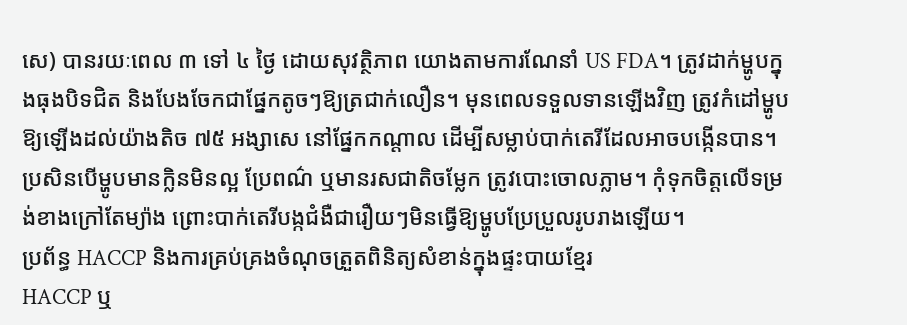សេ) បានរយៈពេល ៣ ទៅ ៤ ថ្ងៃ ដោយសុវត្ថិភាព យោងតាមការណែនាំ US FDA។ ត្រូវដាក់ម្ហូបក្នុងធុងបិទជិត និងបែងចែកជាផ្នែកតូចៗឱ្យត្រជាក់លឿន។ មុនពេលទទួលទានឡើងវិញ ត្រូវកំដៅម្ហូបឱ្យឡើងដល់យ៉ាងតិច ៧៥ អង្សាសេ នៅផ្នែកកណ្តាល ដើម្បីសម្លាប់បាក់តេរីដែលអាចបង្កើនបាន។ ប្រសិនបើម្ហូបមានក្លិនមិនល្អ ប្រែពណ៌ ឬមានរសជាតិចម្លែក ត្រូវបោះចោលភ្លាម។ កុំទុកចិត្តលើទម្រង់ខាងក្រៅតែម្យ៉ាង ព្រោះបាក់តេរីបង្កជំងឺជារឿយៗមិនធ្វើឱ្យម្ហូបប្រែប្រួលរូបរាងឡើយ។
ប្រព័ន្ធ HACCP និងការគ្រប់គ្រងចំណុចត្រួតពិនិត្យសំខាន់ក្នុងផ្ទះបាយខ្មែរ
HACCP ឬ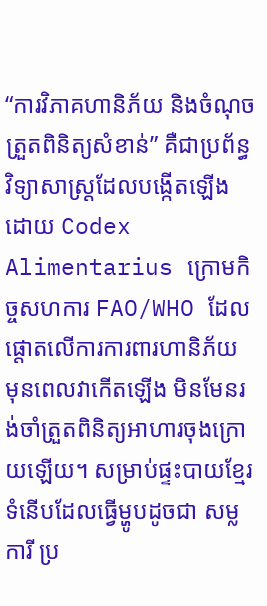“ការវិភាគហានិភ័យ និងចំណុចត្រួតពិនិត្យសំខាន់” គឺជាប្រព័ន្ធវិទ្យាសាស្ត្រដែលបង្កើតឡើងដោយ Codex Alimentarius ក្រោមកិច្ចសហការ FAO/WHO ដែលផ្តោតលើការការពារហានិភ័យ មុនពេលវាកើតឡើង មិនមែនរង់ចាំត្រួតពិនិត្យអាហារចុងក្រោយឡើយ។ សម្រាប់ផ្ទះបាយខ្មែរទំនើបដែលធ្វើម្ហូបដូចជា សម្លការី ប្រ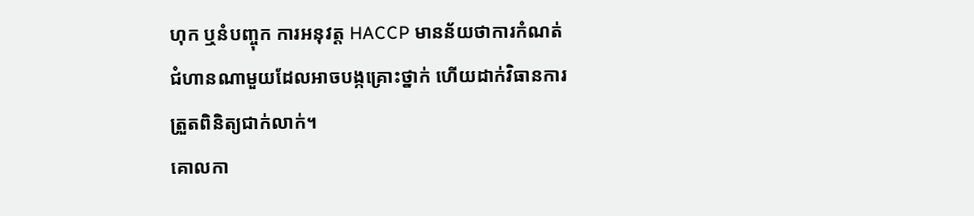ហុក ឬនំបញ្ចុក ការអនុវត្ត HACCP មានន័យថាការកំណត់ជំហានណាមួយដែលអាចបង្កគ្រោះថ្នាក់ ហើយដាក់វិធានការត្រួតពិនិត្យជាក់លាក់។
គោលកា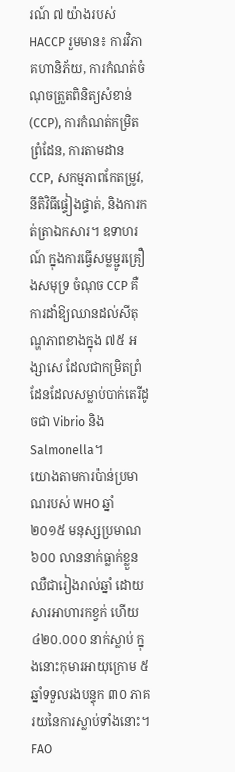រណ៍ ៧ យ៉ាងរបស់ HACCP រួមមាន៖ ការវិភាគហានិភ័យ, ការកំណត់ចំណុចត្រួតពិនិត្យសំខាន់ (CCP), ការកំណត់កម្រិតព្រំដែន, ការតាមដាន CCP, សកម្មភាពកែតម្រូវ, នីតិវិធីផ្ទៀងផ្ទាត់, និងការកត់ត្រាឯកសារ។ ឧទាហរណ៍ ក្នុងការធ្វើសម្លម្ជូរគ្រឿងសមុទ្រ ចំណុច CCP គឺការដាំឱ្យឈានដល់សីតុណ្ហភាពខាងក្នុង ៧៥ អង្សាសេ ដែលជាកម្រិតព្រំដែនដែលសម្លាប់បាក់តេរីដូចជា Vibrio និង Salmonella។
យោងតាមការប៉ាន់ប្រមាណរបស់ WHO ឆ្នាំ ២០១៥ មនុស្សប្រមាណ ៦០០ លាននាក់ធ្លាក់ខ្លួនឈឺជារៀងរាល់ឆ្នាំ ដោយសារអាហារកខ្វក់ ហើយ ៤២០.០០០ នាក់ស្លាប់ ក្នុងនោះកុមារអាយុក្រោម ៥ ឆ្នាំទទួលរងបន្ទុក ៣០ ភាគរយនៃការស្លាប់ទាំងនោះ។ FAO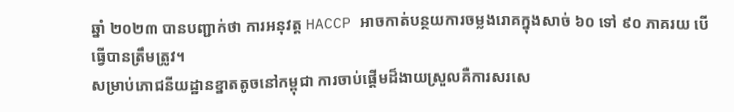ឆ្នាំ ២០២៣ បានបញ្ជាក់ថា ការអនុវត្ត HACCP អាចកាត់បន្ថយការចម្លងរោគក្នុងសាច់ ៦០ ទៅ ៩០ ភាគរយ បើធ្វើបានត្រឹមត្រូវ។
សម្រាប់ភោជនីយដ្ឋានខ្នាតតូចនៅកម្ពុជា ការចាប់ផ្តើមដ៏ងាយស្រួលគឺការសរសេ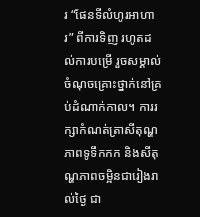រ “ផែនទីលំហូរអាហារ” ពីការទិញ រហូតដល់ការបម្រើ រួចសម្គាល់ចំណុចគ្រោះថ្នាក់នៅគ្រប់ដំណាក់កាល។ ការរក្សាកំណត់ត្រាសីតុណ្ហភាពទូទឹកកក និងសីតុណ្ហភាពចម្អិនជារៀងរាល់ថ្ងៃ ជា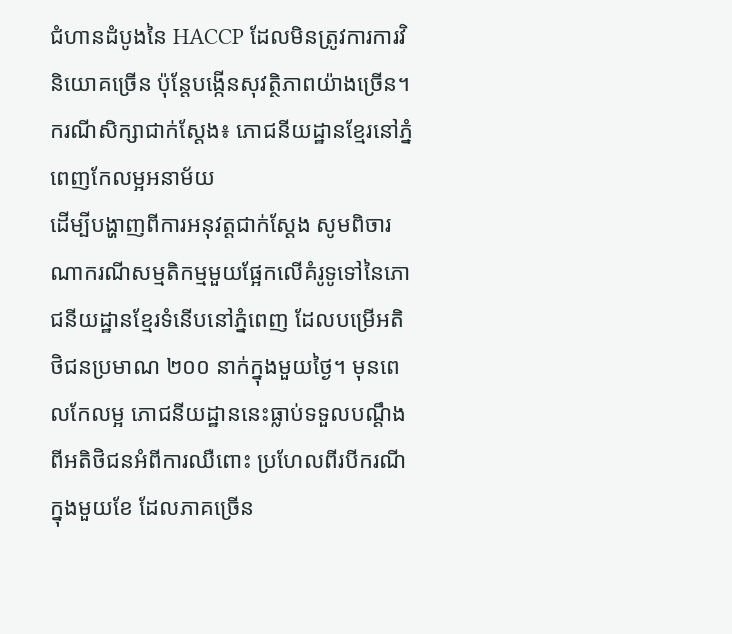ជំហានដំបូងនៃ HACCP ដែលមិនត្រូវការការវិនិយោគច្រើន ប៉ុន្តែបង្កើនសុវត្ថិភាពយ៉ាងច្រើន។
ករណីសិក្សាជាក់ស្តែង៖ ភោជនីយដ្ឋានខ្មែរនៅភ្នំពេញកែលម្អអនាម័យ
ដើម្បីបង្ហាញពីការអនុវត្តជាក់ស្តែង សូមពិចារណាករណីសម្មតិកម្មមួយផ្អែកលើគំរូទូទៅនៃភោជនីយដ្ឋានខ្មែរទំនើបនៅភ្នំពេញ ដែលបម្រើអតិថិជនប្រមាណ ២០០ នាក់ក្នុងមួយថ្ងៃ។ មុនពេលកែលម្អ ភោជនីយដ្ឋាននេះធ្លាប់ទទួលបណ្តឹងពីអតិថិជនអំពីការឈឺពោះ ប្រហែលពីរបីករណីក្នុងមួយខែ ដែលភាគច្រើន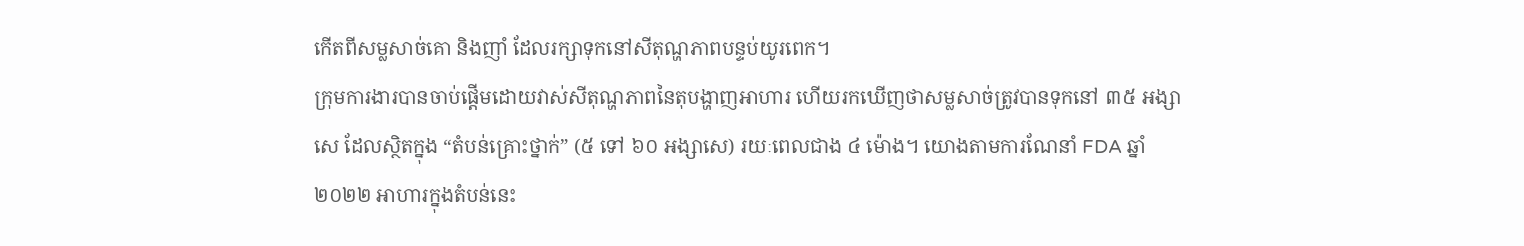កើតពីសម្លសាច់គោ និងញាំ ដែលរក្សាទុកនៅសីតុណ្ហភាពបន្ទប់យូរពេក។
ក្រុមការងារបានចាប់ផ្តើមដោយវាស់សីតុណ្ហភាពនៃតុបង្ហាញអាហារ ហើយរកឃើញថាសម្លសាច់ត្រូវបានទុកនៅ ៣៥ អង្សាសេ ដែលស្ថិតក្នុង “តំបន់គ្រោះថ្នាក់” (៥ ទៅ ៦០ អង្សាសេ) រយៈពេលជាង ៤ ម៉ោង។ យោងតាមការណែនាំ FDA ឆ្នាំ ២០២២ អាហារក្នុងតំបន់នេះ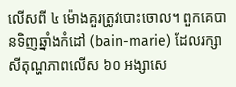លើសពី ៤ ម៉ោងគួរត្រូវបោះចោល។ ពួកគេបានទិញឆ្នាំងកំដៅ (bain-marie) ដែលរក្សាសីតុណ្ហភាពលើស ៦០ អង្សាសេ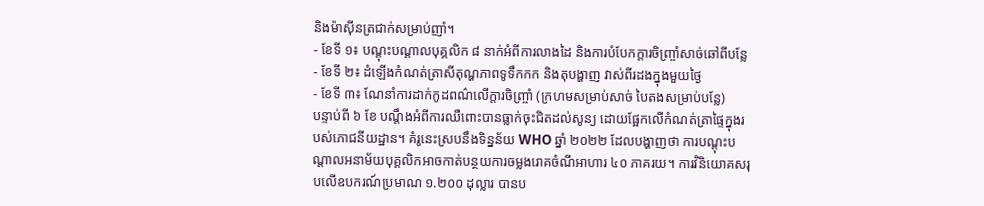និងម៉ាស៊ីនត្រជាក់សម្រាប់ញាំ។
- ខែទី ១៖ បណ្តុះបណ្តាលបុគ្គលិក ៨ នាក់អំពីការលាងដៃ និងការបំបែកក្តារចិញ្ច្រាំសាច់ឆៅពីបន្លែ
- ខែទី ២៖ ដំឡើងកំណត់ត្រាសីតុណ្ហភាពទូទឹកកក និងតុបង្ហាញ វាស់ពីរដងក្នុងមួយថ្ងៃ
- ខែទី ៣៖ ណែនាំការដាក់កូដពណ៌លើក្តារចិញ្ច្រាំ (ក្រហមសម្រាប់សាច់ បៃតងសម្រាប់បន្លែ)
បន្ទាប់ពី ៦ ខែ បណ្តឹងអំពីការឈឺពោះបានធ្លាក់ចុះជិតដល់សូន្យ ដោយផ្អែកលើកំណត់ត្រាផ្ទៃក្នុងរបស់ភោជនីយដ្ឋាន។ គំរូនេះស្របនឹងទិន្នន័យ WHO ឆ្នាំ ២០២២ ដែលបង្ហាញថា ការបណ្តុះបណ្តាលអនាម័យបុគ្គលិកអាចកាត់បន្ថយការចម្លងរោគចំណីអាហារ ៤០ ភាគរយ។ ការវិនិយោគសរុបលើឧបករណ៍ប្រមាណ ១.២០០ ដុល្លារ បានប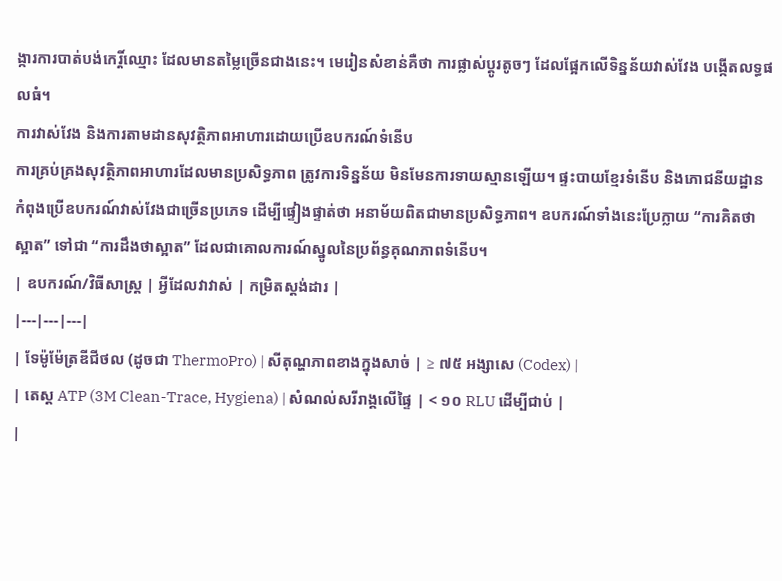ង្ការការបាត់បង់កេរ្តិ៍ឈ្មោះ ដែលមានតម្លៃច្រើនជាងនេះ។ មេរៀនសំខាន់គឺថា ការផ្លាស់ប្តូរតូចៗ ដែលផ្អែកលើទិន្នន័យវាស់វែង បង្កើតលទ្ធផលធំ។
ការវាស់វែង និងការតាមដានសុវត្ថិភាពអាហារដោយប្រើឧបករណ៍ទំនើប
ការគ្រប់គ្រងសុវត្ថិភាពអាហារដែលមានប្រសិទ្ធភាព ត្រូវការទិន្នន័យ មិនមែនការទាយស្មានឡើយ។ ផ្ទះបាយខ្មែរទំនើប និងភោជនីយដ្ឋានកំពុងប្រើឧបករណ៍វាស់វែងជាច្រើនប្រភេទ ដើម្បីផ្ទៀងផ្ទាត់ថា អនាម័យពិតជាមានប្រសិទ្ធភាព។ ឧបករណ៍ទាំងនេះប្រែក្លាយ “ការគិតថាស្អាត” ទៅជា “ការដឹងថាស្អាត” ដែលជាគោលការណ៍ស្នូលនៃប្រព័ន្ធគុណភាពទំនើប។
| ឧបករណ៍/វិធីសាស្ត្រ | អ្វីដែលវាវាស់ | កម្រិតស្តង់ដារ |
|---|---|---|
| ទែម៉ូម៉ែត្រឌីជីថល (ដូចជា ThermoPro) | សីតុណ្ហភាពខាងក្នុងសាច់ | ≥ ៧៥ អង្សាសេ (Codex) |
| តេស្ត ATP (3M Clean-Trace, Hygiena) | សំណល់សរីរាង្គលើផ្ទៃ | < ១០ RLU ដើម្បីជាប់ |
|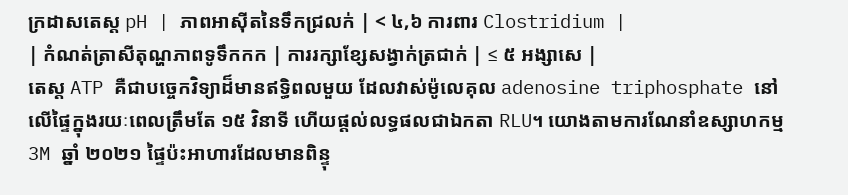ក្រដាសតេស្ត pH | ភាពអាស៊ីតនៃទឹកជ្រលក់ | < ៤,៦ ការពារ Clostridium |
| កំណត់ត្រាសីតុណ្ហភាពទូទឹកកក | ការរក្សាខ្សែសង្វាក់ត្រជាក់ | ≤ ៥ អង្សាសេ |
តេស្ត ATP គឺជាបច្ចេកវិទ្យាដ៏មានឥទ្ធិពលមួយ ដែលវាស់ម៉ូលេគុល adenosine triphosphate នៅលើផ្ទៃក្នុងរយៈពេលត្រឹមតែ ១៥ វិនាទី ហើយផ្តល់លទ្ធផលជាឯកតា RLU។ យោងតាមការណែនាំឧស្សាហកម្ម 3M ឆ្នាំ ២០២១ ផ្ទៃប៉ះអាហារដែលមានពិន្ទុ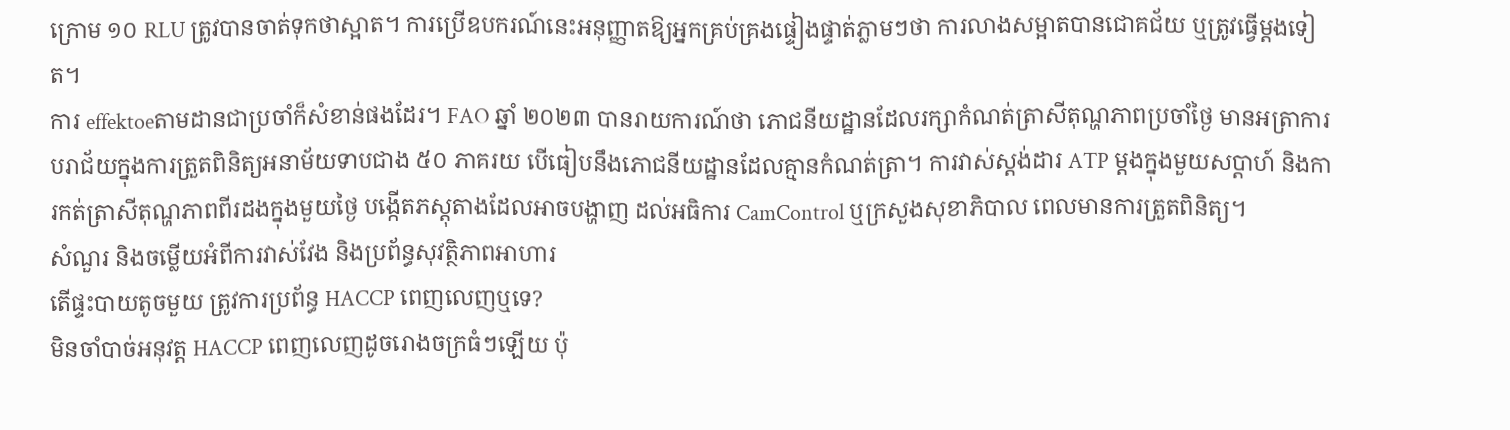ក្រោម ១០ RLU ត្រូវបានចាត់ទុកថាស្អាត។ ការប្រើឧបករណ៍នេះអនុញ្ញាតឱ្យអ្នកគ្រប់គ្រងផ្ទៀងផ្ទាត់ភ្លាមៗថា ការលាងសម្អាតបានជោគជ័យ ឬត្រូវធ្វើម្តងទៀត។
ការ effektoeតាមដានជាប្រចាំក៏សំខាន់ផងដែរ។ FAO ឆ្នាំ ២០២៣ បានរាយការណ៍ថា ភោជនីយដ្ឋានដែលរក្សាកំណត់ត្រាសីតុណ្ហភាពប្រចាំថ្ងៃ មានអត្រាការបរាជ័យក្នុងការត្រួតពិនិត្យអនាម័យទាបជាង ៥០ ភាគរយ បើធៀបនឹងភោជនីយដ្ឋានដែលគ្មានកំណត់ត្រា។ ការវាស់ស្តង់ដារ ATP ម្តងក្នុងមួយសប្តាហ៍ និងការកត់ត្រាសីតុណ្ហភាពពីរដងក្នុងមួយថ្ងៃ បង្កើតភស្តុតាងដែលអាចបង្ហាញ ដល់អធិការ CamControl ឬក្រសួងសុខាភិបាល ពេលមានការត្រួតពិនិត្យ។
សំណួរ និងចម្លើយអំពីការវាស់វែង និងប្រព័ន្ធសុវត្ថិភាពអាហារ
តើផ្ទះបាយតូចមួយ ត្រូវការប្រព័ន្ធ HACCP ពេញលេញឬទេ?
មិនចាំបាច់អនុវត្ត HACCP ពេញលេញដូចរោងចក្រធំៗឡើយ ប៉ុ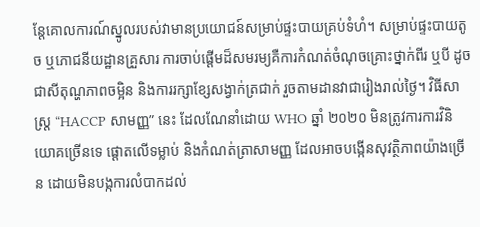ន្តែគោលការណ៍ស្នូលរបស់វាមានប្រយោជន៍សម្រាប់ផ្ទះបាយគ្រប់ទំហំ។ សម្រាប់ផ្ទះបាយតូច ឬភោជនីយដ្ឋានគ្រួសារ ការចាប់ផ្តើមដ៏សមរម្យគឺការកំណត់ចំណុចគ្រោះថ្នាក់ពីរ ឬបី ដូចជាសីតុណ្ហភាពចម្អិន និងការរក្សាខ្សែសង្វាក់ត្រជាក់ រួចតាមដានវាជារៀងរាល់ថ្ងៃ។ វិធីសាស្ត្រ “HACCP សាមញ្ញ” នេះ ដែលណែនាំដោយ WHO ឆ្នាំ ២០២០ មិនត្រូវការការវិនិយោគច្រើនទេ ផ្តោតលើទម្លាប់ និងកំណត់ត្រាសាមញ្ញ ដែលអាចបង្កើនសុវត្ថិភាពយ៉ាងច្រើន ដោយមិនបង្កការលំបាកដល់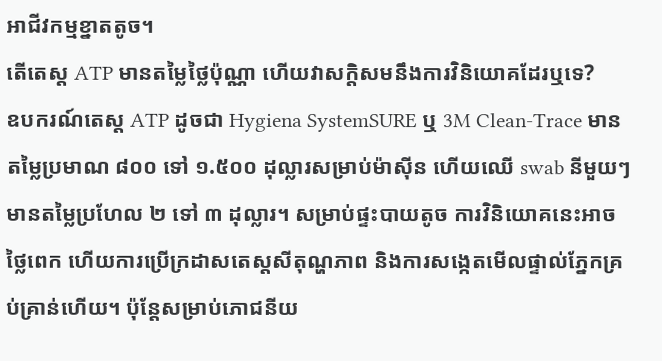អាជីវកម្មខ្នាតតូច។
តើតេស្ត ATP មានតម្លៃថ្លៃប៉ុណ្ណា ហើយវាសក្តិសមនឹងការវិនិយោគដែរឬទេ?
ឧបករណ៍តេស្ត ATP ដូចជា Hygiena SystemSURE ឬ 3M Clean-Trace មានតម្លៃប្រមាណ ៨០០ ទៅ ១.៥០០ ដុល្លារសម្រាប់ម៉ាស៊ីន ហើយឈើ swab នីមួយៗមានតម្លៃប្រហែល ២ ទៅ ៣ ដុល្លារ។ សម្រាប់ផ្ទះបាយតូច ការវិនិយោគនេះអាចថ្លៃពេក ហើយការប្រើក្រដាសតេស្តសីតុណ្ហភាព និងការសង្កេតមើលផ្ទាល់ភ្នែកគ្រប់គ្រាន់ហើយ។ ប៉ុន្តែសម្រាប់ភោជនីយ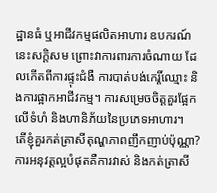ដ្ឋានធំ ឬអាជីវកម្មផលិតអាហារ ឧបករណ៍នេះសក្តិសម ព្រោះវាការពារការចំណាយ ដែលកើតពីការផ្ទុះជំងឺ ការបាត់បង់កេរ្តិ៍ឈ្មោះ និងការផ្អាកអាជីវកម្ម។ ការសម្រេចចិត្តគួរផ្អែកលើទំហំ និងហានិភ័យនៃប្រភេទអាហារ។
តើខ្ញុំគួរកត់ត្រាសីតុណ្ហភាពញឹកញាប់ប៉ុណ្ណា?
ការអនុវត្តល្អបំផុតគឺការវាស់ និងកត់ត្រាសី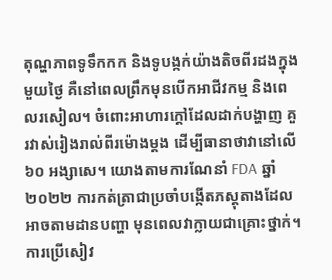តុណ្ហភាពទូទឹកកក និងទូបង្កក់យ៉ាងតិចពីរដងក្នុងមួយថ្ងៃ គឺនៅពេលព្រឹកមុនបើកអាជីវកម្ម និងពេលរសៀល។ ចំពោះអាហារក្តៅដែលដាក់បង្ហាញ គួរវាស់រៀងរាល់ពីរម៉ោងម្តង ដើម្បីធានាថាវានៅលើ ៦០ អង្សាសេ។ យោងតាមការណែនាំ FDA ឆ្នាំ ២០២២ ការកត់ត្រាជាប្រចាំបង្កើតភស្តុតាងដែលអាចតាមដានបញ្ហា មុនពេលវាក្លាយជាគ្រោះថ្នាក់។ ការប្រើសៀវ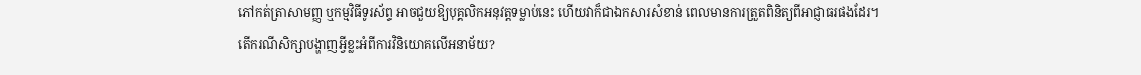ភៅកត់ត្រាសាមញ្ញ ឬកម្មវិធីទូរស័ព្ទ អាចជួយឱ្យបុគ្គលិកអនុវត្តទម្លាប់នេះ ហើយវាក៏ជាឯកសារសំខាន់ ពេលមានការត្រួតពិនិត្យពីអាជ្ញាធរផងដែរ។
តើករណីសិក្សាបង្ហាញអ្វីខ្លះអំពីការវិនិយោគលើអនាម័យ?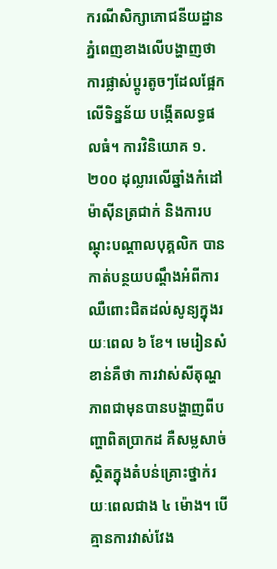ករណីសិក្សាភោជនីយដ្ឋានភ្នំពេញខាងលើបង្ហាញថា ការផ្លាស់ប្តូរតូចៗដែលផ្អែកលើទិន្នន័យ បង្កើតលទ្ធផលធំ។ ការវិនិយោគ ១.២០០ ដុល្លារលើឆ្នាំងកំដៅ ម៉ាស៊ីនត្រជាក់ និងការបណ្តុះបណ្តាលបុគ្គលិក បានកាត់បន្ថយបណ្តឹងអំពីការឈឺពោះជិតដល់សូន្យក្នុងរយៈពេល ៦ ខែ។ មេរៀនសំខាន់គឺថា ការវាស់សីតុណ្ហភាពជាមុនបានបង្ហាញពីបញ្ហាពិតប្រាកដ គឺសម្លសាច់ស្ថិតក្នុងតំបន់គ្រោះថ្នាក់រយៈពេលជាង ៤ ម៉ោង។ បើគ្មានការវាស់វែង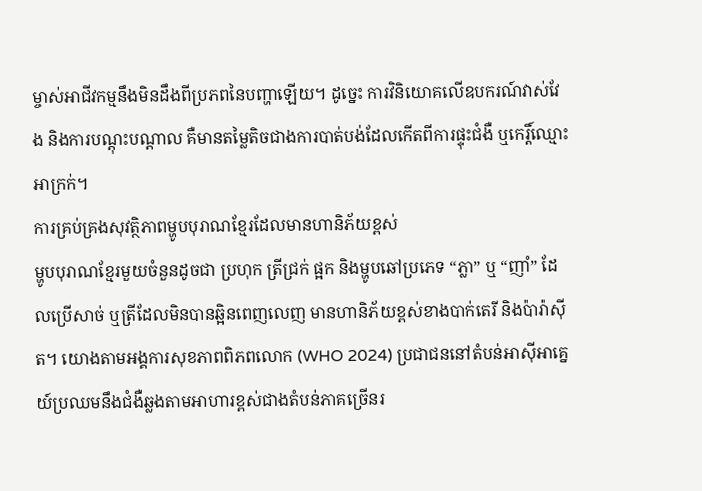ម្ចាស់អាជីវកម្មនឹងមិនដឹងពីប្រភពនៃបញ្ហាឡើយ។ ដូច្នេះ ការវិនិយោគលើឧបករណ៍វាស់វែង និងការបណ្តុះបណ្តាល គឺមានតម្លៃតិចជាងការបាត់បង់ដែលកើតពីការផ្ទុះជំងឺ ឬកេរ្តិ៍ឈ្មោះអាក្រក់។
ការគ្រប់គ្រងសុវត្ថិភាពម្ហូបបុរាណខ្មែរដែលមានហានិភ័យខ្ពស់
ម្ហូបបុរាណខ្មែរមួយចំនួនដូចជា ប្រហុក ត្រីជ្រក់ ផ្អក និងម្ហូបឆៅប្រភេទ “ភ្លា” ឬ “ញាំ” ដែលប្រើសាច់ ឬត្រីដែលមិនបានឆ្អិនពេញលេញ មានហានិភ័យខ្ពស់ខាងបាក់តេរី និងប៉ារ៉ាស៊ីត។ យោងតាមអង្គការសុខភាពពិភពលោក (WHO 2024) ប្រជាជននៅតំបន់អាស៊ីអាគ្នេយ៍ប្រឈមនឹងជំងឺឆ្លងតាមអាហារខ្ពស់ជាងតំបន់ភាគច្រើនរ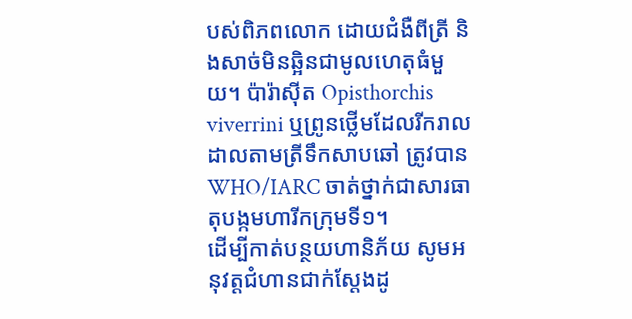បស់ពិភពលោក ដោយជំងឺពីត្រី និងសាច់មិនឆ្អិនជាមូលហេតុធំមួយ។ ប៉ារ៉ាស៊ីត Opisthorchis viverrini ឬព្រូនថ្លើមដែលរីករាលដាលតាមត្រីទឹកសាបឆៅ ត្រូវបាន WHO/IARC ចាត់ថ្នាក់ជាសារធាតុបង្កមហារីកក្រុមទី១។
ដើម្បីកាត់បន្ថយហានិភ័យ សូមអនុវត្តជំហានជាក់ស្តែងដូ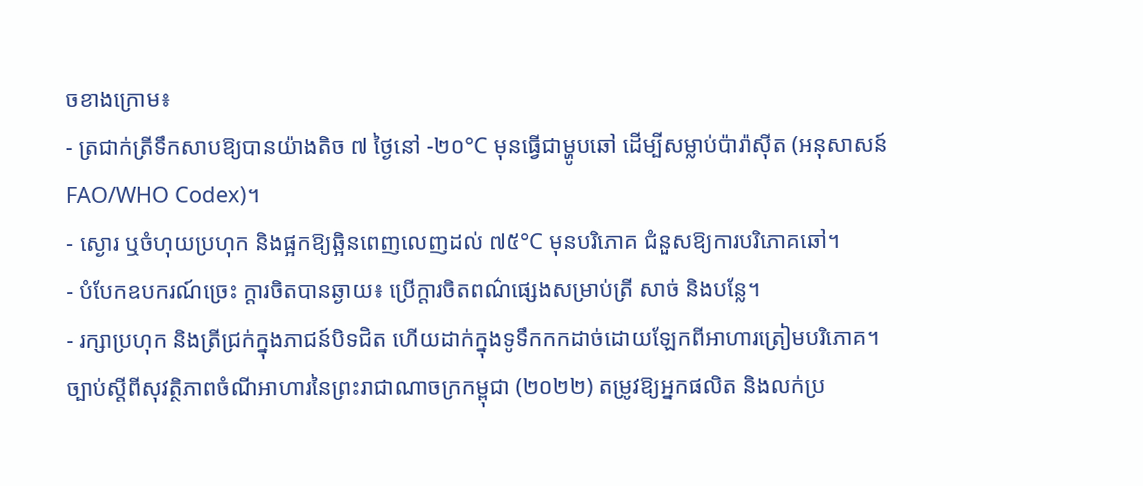ចខាងក្រោម៖
- ត្រជាក់ត្រីទឹកសាបឱ្យបានយ៉ាងតិច ៧ ថ្ងៃនៅ -២០°C មុនធ្វើជាម្ហូបឆៅ ដើម្បីសម្លាប់ប៉ារ៉ាស៊ីត (អនុសាសន៍ FAO/WHO Codex)។
- ស្ងោរ ឬចំហុយប្រហុក និងផ្អកឱ្យឆ្អិនពេញលេញដល់ ៧៥°C មុនបរិភោគ ជំនួសឱ្យការបរិភោគឆៅ។
- បំបែកឧបករណ៍ច្រេះ ក្តារចិតបានឆ្ងាយ៖ ប្រើក្តារចិតពណ៌ផ្សេងសម្រាប់ត្រី សាច់ និងបន្លែ។
- រក្សាប្រហុក និងត្រីជ្រក់ក្នុងភាជន៍បិទជិត ហើយដាក់ក្នុងទូទឹកកកដាច់ដោយឡែកពីអាហារត្រៀមបរិភោគ។
ច្បាប់ស្តីពីសុវត្ថិភាពចំណីអាហារនៃព្រះរាជាណាចក្រកម្ពុជា (២០២២) តម្រូវឱ្យអ្នកផលិត និងលក់ប្រ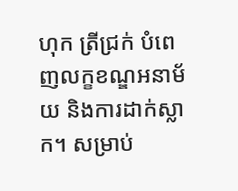ហុក ត្រីជ្រក់ បំពេញលក្ខខណ្ឌអនាម័យ និងការដាក់ស្លាក។ សម្រាប់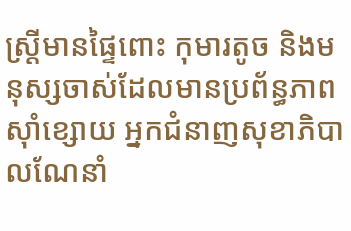ស្ត្រីមានផ្ទៃពោះ កុមារតូច និងមនុស្សចាស់ដែលមានប្រព័ន្ធភាពស៊ាំខ្សោយ អ្នកជំនាញសុខាភិបាលណែនាំ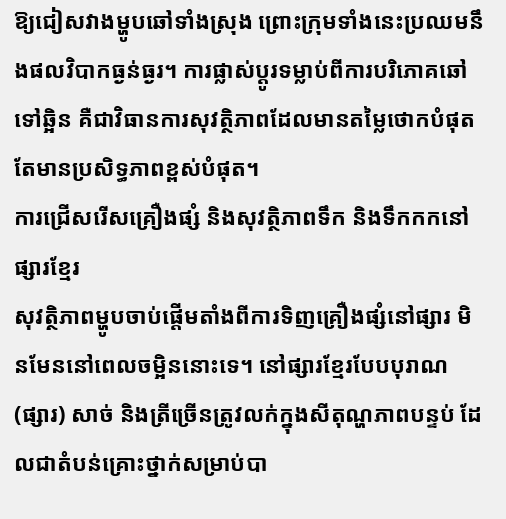ឱ្យជៀសវាងម្ហូបឆៅទាំងស្រុង ព្រោះក្រុមទាំងនេះប្រឈមនឹងផលវិបាកធ្ងន់ធ្ងរ។ ការផ្លាស់ប្តូរទម្លាប់ពីការបរិភោគឆៅទៅឆ្អិន គឺជាវិធានការសុវត្ថិភាពដែលមានតម្លៃថោកបំផុត តែមានប្រសិទ្ធភាពខ្ពស់បំផុត។
ការជ្រើសរើសគ្រឿងផ្សំ និងសុវត្ថិភាពទឹក និងទឹកកកនៅផ្សារខ្មែរ
សុវត្ថិភាពម្ហូបចាប់ផ្តើមតាំងពីការទិញគ្រឿងផ្សំនៅផ្សារ មិនមែននៅពេលចម្អិននោះទេ។ នៅផ្សារខ្មែរបែបបុរាណ (ផ្សារ) សាច់ និងត្រីច្រើនត្រូវលក់ក្នុងសីតុណ្ហភាពបន្ទប់ ដែលជាតំបន់គ្រោះថ្នាក់សម្រាប់បា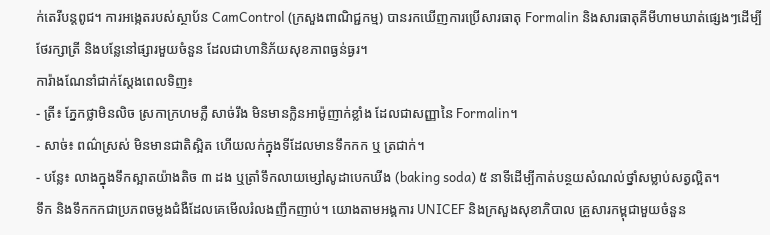ក់តេរីបន្តពូជ។ ការអង្កេតរបស់ស្ថាប័ន CamControl (ក្រសួងពាណិជ្ជកម្ម) បានរកឃើញការប្រើសារធាតុ Formalin និងសារធាតុគីមីហាមឃាត់ផ្សេងៗដើម្បីថែរក្សាត្រី និងបន្លែនៅផ្សារមួយចំនួន ដែលជាហានិភ័យសុខភាពធ្ងន់ធ្ងរ។
ការ៉ាងណែនាំជាក់ស្តែងពេលទិញ៖
- ត្រី៖ ភ្នែកថ្លាមិនលិច ស្រកាក្រហមភ្លឺ សាច់រឹង មិនមានក្លិនអាម៉ូញាក់ខ្លាំង ដែលជាសញ្ញានៃ Formalin។
- សាច់៖ ពណ៌ស្រស់ មិនមានជាតិស្អិត ហើយលក់ក្នុងទីដែលមានទឹកកក ឬ ត្រជាក់។
- បន្លែ៖ លាងក្នុងទឹកស្អាតយ៉ាងតិច ៣ ដង ឬត្រាំទឹកលាយម្សៅសូដាបេកឃីង (baking soda) ៥ នាទីដើម្បីកាត់បន្ថយសំណល់ថ្នាំសម្លាប់សត្វល្អិត។
ទឹក និងទឹកកកជាប្រភពចម្លងជំងឺដែលគេមើលរំលងញឹកញាប់។ យោងតាមអង្គការ UNICEF និងក្រសួងសុខាភិបាល គ្រួសារកម្ពុជាមួយចំនួន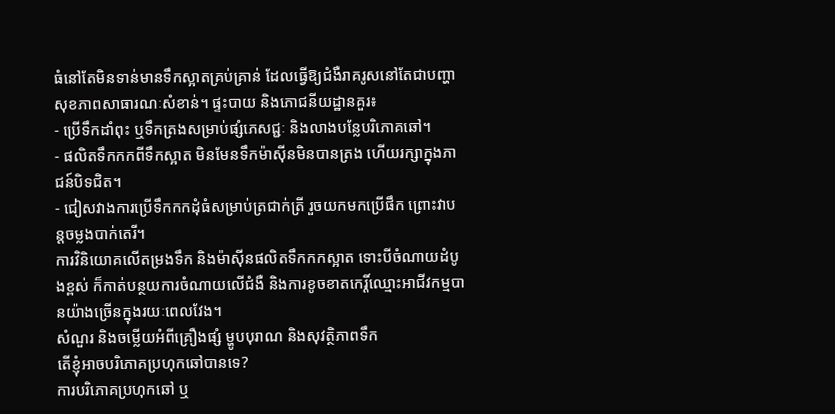ធំនៅតែមិនទាន់មានទឹកស្អាតគ្រប់គ្រាន់ ដែលធ្វើឱ្យជំងឺរាគរូសនៅតែជាបញ្ហាសុខភាពសាធារណៈសំខាន់។ ផ្ទះបាយ និងភោជនីយដ្ឋានគួរ៖
- ប្រើទឹកដាំពុះ ឬទឹកត្រងសម្រាប់ផ្សំភេសជ្ជៈ និងលាងបន្លែបរិភោគឆៅ។
- ផលិតទឹកកកពីទឹកស្អាត មិនមែនទឹកម៉ាស៊ីនមិនបានត្រង ហើយរក្សាក្នុងភាជន៍បិទជិត។
- ជៀសវាងការប្រើទឹកកកដុំធំសម្រាប់ត្រជាក់ត្រី រួចយកមកប្រើផឹក ព្រោះវាបន្តចម្លងបាក់តេរី។
ការវិនិយោគលើតម្រងទឹក និងម៉ាស៊ីនផលិតទឹកកកស្អាត ទោះបីចំណាយដំបូងខ្ពស់ ក៏កាត់បន្ថយការចំណាយលើជំងឺ និងការខូចខាតកេរ្តិ៍ឈ្មោះអាជីវកម្មបានយ៉ាងច្រើនក្នុងរយៈពេលវែង។
សំណួរ និងចម្លើយអំពីគ្រឿងផ្សំ ម្ហូបបុរាណ និងសុវត្ថិភាពទឹក
តើខ្ញុំអាចបរិភោគប្រហុកឆៅបានទេ?
ការបរិភោគប្រហុកឆៅ ឬ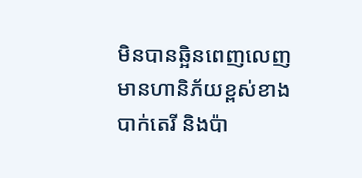មិនបានឆ្អិនពេញលេញ មានហានិភ័យខ្ពស់ខាងបាក់តេរី និងប៉ា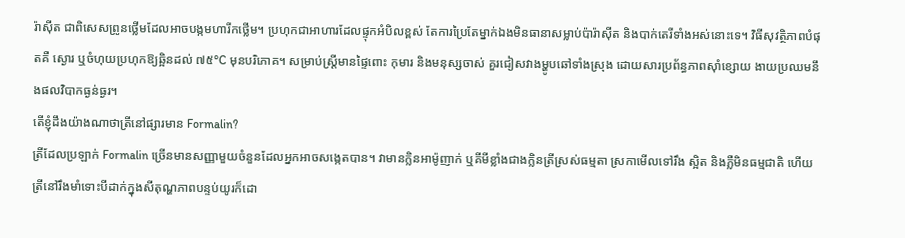រ៉ាស៊ីត ជាពិសេសព្រូនថ្លើមដែលអាចបង្កមហារីកថ្លើម។ ប្រហុកជាអាហារដែលផ្ទុកអំបិលខ្ពស់ តែការប្រៃតែម្នាក់ឯងមិនធានាសម្លាប់ប៉ារ៉ាស៊ីត និងបាក់តេរីទាំងអស់នោះទេ។ វិធីសុវត្ថិភាពបំផុតគឺ ស្ងោរ ឬចំហុយប្រហុកឱ្យឆ្អិនដល់ ៧៥°C មុនបរិភោគ។ សម្រាប់ស្ត្រីមានផ្ទៃពោះ កុមារ និងមនុស្សចាស់ គួរជៀសវាងម្ហូបឆៅទាំងស្រុង ដោយសារប្រព័ន្ធភាពស៊ាំខ្សោយ ងាយប្រឈមនឹងផលវិបាកធ្ងន់ធ្ងរ។
តើខ្ញុំដឹងយ៉ាងណាថាត្រីនៅផ្សារមាន Formalin?
ត្រីដែលប្រឡាក់ Formalin ច្រើនមានសញ្ញាមួយចំនួនដែលអ្នកអាចសង្កេតបាន។ វាមានក្លិនអាម៉ូញាក់ ឬគីមីខ្លាំងជាងក្លិនត្រីស្រស់ធម្មតា ស្រកាមើលទៅរឹង ស្អិត និងភ្លឺមិនធម្មជាតិ ហើយត្រីនៅរឹងមាំទោះបីដាក់ក្នុងសីតុណ្ហភាពបន្ទប់យូរក៏ដោ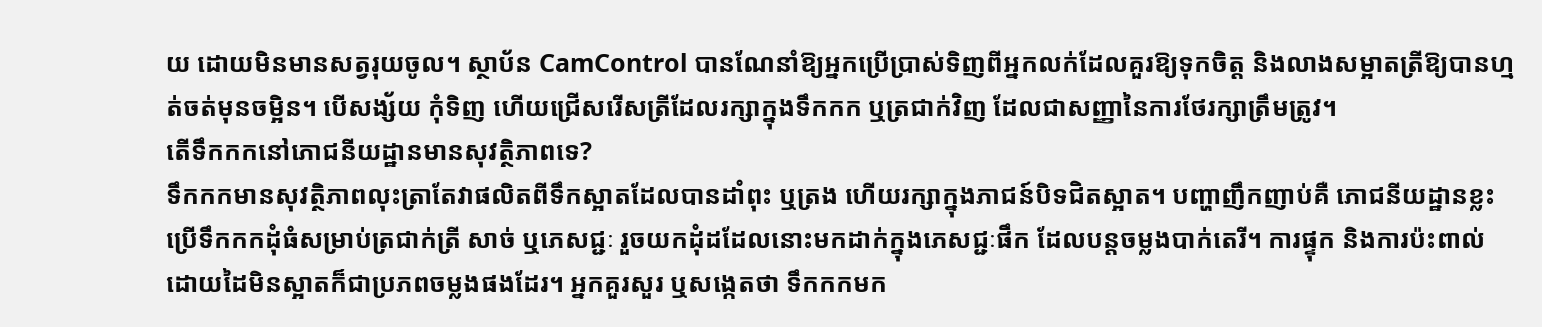យ ដោយមិនមានសត្វរុយចូល។ ស្ថាប័ន CamControl បានណែនាំឱ្យអ្នកប្រើប្រាស់ទិញពីអ្នកលក់ដែលគួរឱ្យទុកចិត្ត និងលាងសម្អាតត្រីឱ្យបានហ្មត់ចត់មុនចម្អិន។ បើសង្ស័យ កុំទិញ ហើយជ្រើសរើសត្រីដែលរក្សាក្នុងទឹកកក ឬត្រជាក់វិញ ដែលជាសញ្ញានៃការថែរក្សាត្រឹមត្រូវ។
តើទឹកកកនៅភោជនីយដ្ឋានមានសុវត្ថិភាពទេ?
ទឹកកកមានសុវត្ថិភាពលុះត្រាតែវាផលិតពីទឹកស្អាតដែលបានដាំពុះ ឬត្រង ហើយរក្សាក្នុងភាជន៍បិទជិតស្អាត។ បញ្ហាញឹកញាប់គឺ ភោជនីយដ្ឋានខ្លះប្រើទឹកកកដុំធំសម្រាប់ត្រជាក់ត្រី សាច់ ឬភេសជ្ជៈ រួចយកដុំដដែលនោះមកដាក់ក្នុងភេសជ្ជៈផឹក ដែលបន្តចម្លងបាក់តេរី។ ការផ្ទុក និងការប៉ះពាល់ដោយដៃមិនស្អាតក៏ជាប្រភពចម្លងផងដែរ។ អ្នកគួរសួរ ឬសង្កេតថា ទឹកកកមក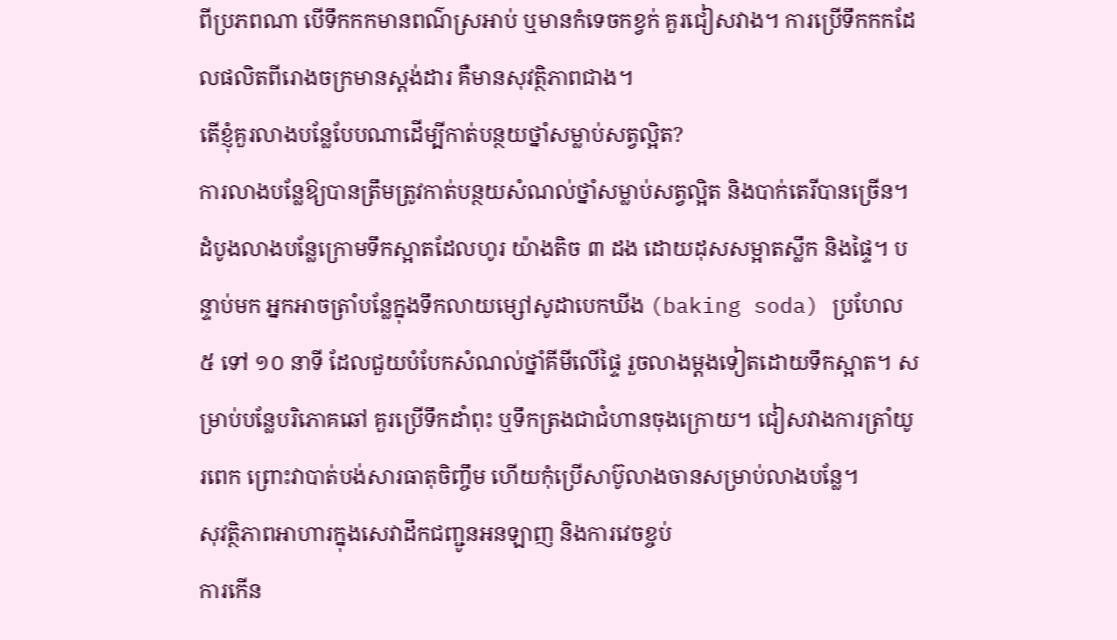ពីប្រភពណា បើទឹកកកមានពណ៌ស្រអាប់ ឬមានកំទេចកខ្វក់ គួរជៀសវាង។ ការប្រើទឹកកកដែលផលិតពីរោងចក្រមានស្តង់ដារ គឺមានសុវត្ថិភាពជាង។
តើខ្ញុំគួរលាងបន្លែបែបណាដើម្បីកាត់បន្ថយថ្នាំសម្លាប់សត្វល្អិត?
ការលាងបន្លែឱ្យបានត្រឹមត្រូវកាត់បន្ថយសំណល់ថ្នាំសម្លាប់សត្វល្អិត និងបាក់តេរីបានច្រើន។ ដំបូងលាងបន្លែក្រោមទឹកស្អាតដែលហូរ យ៉ាងតិច ៣ ដង ដោយដុសសម្អាតស្លឹក និងផ្ទៃ។ បន្ទាប់មក អ្នកអាចត្រាំបន្លែក្នុងទឹកលាយម្សៅសូដាបេកឃីង (baking soda) ប្រហែល ៥ ទៅ ១០ នាទី ដែលជួយបំបែកសំណល់ថ្នាំគីមីលើផ្ទៃ រួចលាងម្តងទៀតដោយទឹកស្អាត។ សម្រាប់បន្លែបរិភោគឆៅ គួរប្រើទឹកដាំពុះ ឬទឹកត្រងជាជំហានចុងក្រោយ។ ជៀសវាងការត្រាំយូរពេក ព្រោះវាបាត់បង់សារធាតុចិញ្ចឹម ហើយកុំប្រើសាប៊ូលាងចានសម្រាប់លាងបន្លែ។
សុវត្ថិភាពអាហារក្នុងសេវាដឹកជញ្ជូនអនឡាញ និងការវេចខ្ចប់
ការកើន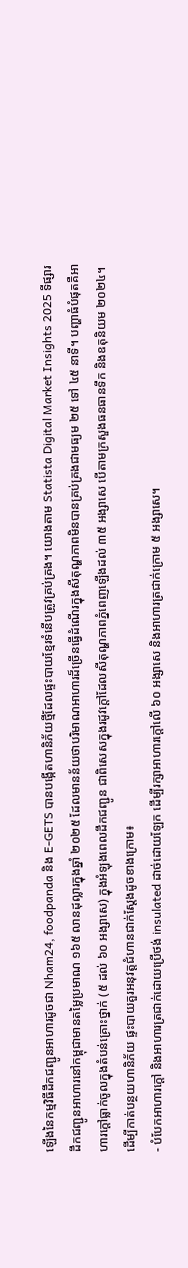ឡើងនៃកម្មវិធីដឹកជញ្ជូនអាហារដូចជា Nham24, foodpanda និង E-GETS បានបង្កើតហានិភ័យថ្មីដែលផ្ទះបាយខ្មែរទំនើបត្រូវគ្រប់គ្រង។ យោងតាម Statista Digital Market Insights 2025 ទីផ្សារដឹកជញ្ជូនអាហារនៅកម្ពុជាមានតម្លៃប្រមាណ ១៦៥ លានដុល្លារក្នុងឆ្នាំ ២០២៥ ដែលមានន័យថាបរិមាណអាហារដ៏ច្រើនធ្វើដំណើរក្នុងសីតុណ្ហភាពមិនបានគ្រប់គ្រងជាមធ្យម ២៥ ទៅ ៤៥ នាទី។ បញ្ហាធំបំផុតគឺអាហារក្តៅធ្លាក់ចូលក្នុងតំបន់គ្រោះថ្នាក់ (៥ ដល់ ៦០ អង្សាសេ) ក្នុងអំឡុងពេលដឹកជញ្ជូន ជាពិសេសក្នុងរដូវក្តៅដែលសីតុណ្ហភាពភ្នំពេញឡើងដល់ ៣៥ អង្សាសេ បើតាមក្រសួងធនធានទឹក និងឧតុនិយម ២០២៤។
ដើម្បីកាត់បន្ថយហានិភ័យ ផ្ទះបាយគួរអនុវត្តជំហានជាក់ស្តែងដូចខាងក្រោម៖
- បំបែកអាហារក្តៅ និងអាហារត្រជាក់ដោយប្រើថង់ insulated ដាច់ដោយឡែក ដើម្បីរក្សាអាហារក្តៅលើ ៦០ អង្សាសេ និងអាហារត្រជាក់ក្រោម ៥ អង្សាសេ។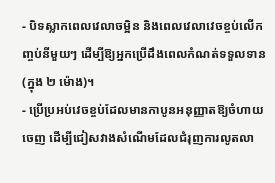- បិទស្លាកពេលវេលាចម្អិន និងពេលវេលាវេចខ្ចប់លើកញ្ចប់នីមួយៗ ដើម្បីឱ្យអ្នកប្រើដឹងពេលកំណត់ទទួលទាន (ក្នុង ២ ម៉ោង)។
- ប្រើប្រអប់វេចខ្ចប់ដែលមានកាបូនអនុញ្ញាតឱ្យចំហាយចេញ ដើម្បីជៀសវាងសំណើមដែលជំរុញការលូតលា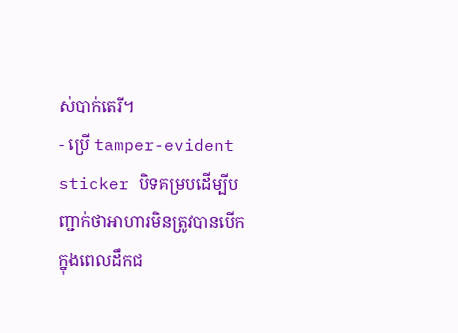ស់បាក់តេរី។
- ប្រើ tamper-evident sticker បិទគម្របដើម្បីបញ្ជាក់ថាអាហារមិនត្រូវបានបើកក្នុងពេលដឹកជ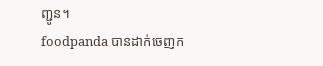ញ្ជូន។
foodpanda បានដាក់ចេញក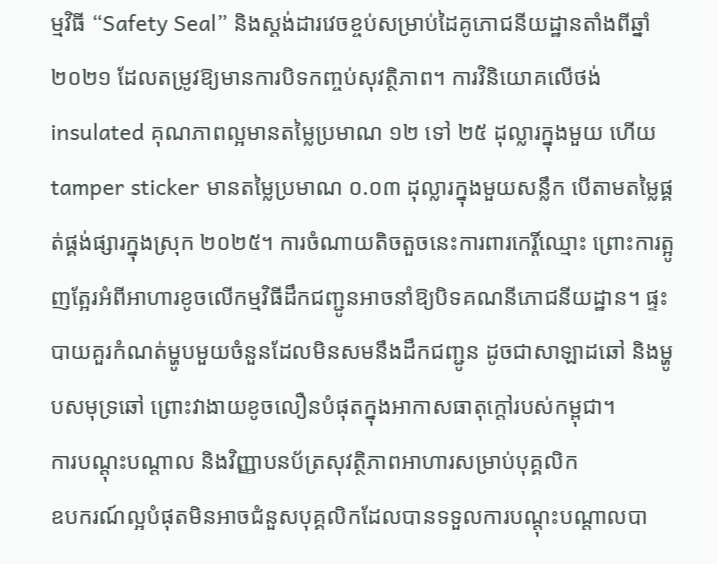ម្មវិធី “Safety Seal” និងស្តង់ដារវេចខ្ចប់សម្រាប់ដៃគូភោជនីយដ្ឋានតាំងពីឆ្នាំ ២០២១ ដែលតម្រូវឱ្យមានការបិទកញ្ចប់សុវត្ថិភាព។ ការវិនិយោគលើថង់ insulated គុណភាពល្អមានតម្លៃប្រមាណ ១២ ទៅ ២៥ ដុល្លារក្នុងមួយ ហើយ tamper sticker មានតម្លៃប្រមាណ ០.០៣ ដុល្លារក្នុងមួយសន្លឹក បើតាមតម្លៃផ្គត់ផ្គង់ផ្សារក្នុងស្រុក ២០២៥។ ការចំណាយតិចតួចនេះការពារកេរ្តិ៍ឈ្មោះ ព្រោះការត្អូញត្អែរអំពីអាហារខូចលើកម្មវិធីដឹកជញ្ជូនអាចនាំឱ្យបិទគណនីភោជនីយដ្ឋាន។ ផ្ទះបាយគួរកំណត់ម្ហូបមួយចំនួនដែលមិនសមនឹងដឹកជញ្ជូន ដូចជាសាឡាដឆៅ និងម្ហូបសមុទ្រឆៅ ព្រោះវាងាយខូចលឿនបំផុតក្នុងអាកាសធាតុក្តៅរបស់កម្ពុជា។
ការបណ្តុះបណ្តាល និងវិញ្ញាបនប័ត្រសុវត្ថិភាពអាហារសម្រាប់បុគ្គលិក
ឧបករណ៍ល្អបំផុតមិនអាចជំនួសបុគ្គលិកដែលបានទទួលការបណ្តុះបណ្តាលបា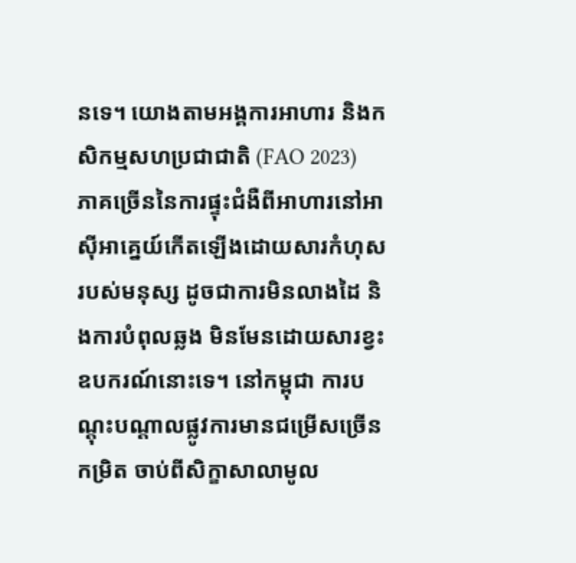នទេ។ យោងតាមអង្គការអាហារ និងកសិកម្មសហប្រជាជាតិ (FAO 2023) ភាគច្រើននៃការផ្ទុះជំងឺពីអាហារនៅអាស៊ីអាគ្នេយ៍កើតឡើងដោយសារកំហុសរបស់មនុស្ស ដូចជាការមិនលាងដៃ និងការបំពុលឆ្លង មិនមែនដោយសារខ្វះឧបករណ៍នោះទេ។ នៅកម្ពុជា ការបណ្តុះបណ្តាលផ្លូវការមានជម្រើសច្រើនកម្រិត ចាប់ពីសិក្ខាសាលាមូល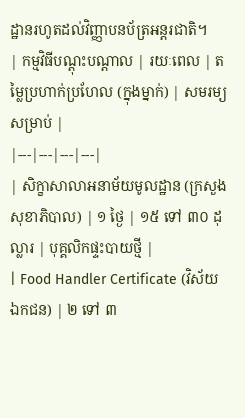ដ្ឋានរហូតដល់វិញ្ញាបនប័ត្រអន្តរជាតិ។
| កម្មវិធីបណ្តុះបណ្តាល | រយៈពេល | តម្លៃប្រហាក់ប្រហែល (ក្នុងម្នាក់) | សមរម្យសម្រាប់ |
|---|---|---|---|
| សិក្ខាសាលាអនាម័យមូលដ្ឋាន (ក្រសួងសុខាភិបាល) | ១ ថ្ងៃ | ១៥ ទៅ ៣០ ដុល្លារ | បុគ្គលិកផ្ទះបាយថ្មី |
| Food Handler Certificate (វិស័យឯកជន) | ២ ទៅ ៣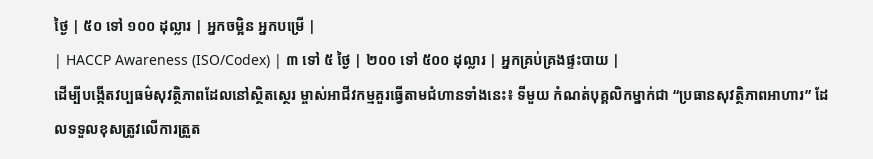ថ្ងៃ | ៥០ ទៅ ១០០ ដុល្លារ | អ្នកចម្អិន អ្នកបម្រើ |
| HACCP Awareness (ISO/Codex) | ៣ ទៅ ៥ ថ្ងៃ | ២០០ ទៅ ៥០០ ដុល្លារ | អ្នកគ្រប់គ្រងផ្ទះបាយ |
ដើម្បីបង្កើតវប្បធម៌សុវត្ថិភាពដែលនៅស្ថិតស្ថេរ ម្ចាស់អាជីវកម្មគួរធ្វើតាមជំហានទាំងនេះ៖ ទីមួយ កំណត់បុគ្គលិកម្នាក់ជា “ប្រធានសុវត្ថិភាពអាហារ” ដែលទទួលខុសត្រូវលើការត្រួត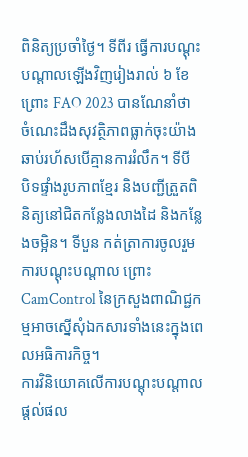ពិនិត្យប្រចាំថ្ងៃ។ ទីពីរ ធ្វើការបណ្តុះបណ្តាលឡើងវិញរៀងរាល់ ៦ ខែ ព្រោះ FAO 2023 បានណែនាំថាចំណេះដឹងសុវត្ថិភាពធ្លាក់ចុះយ៉ាងឆាប់រហ័សបើគ្មានការរំលឹក។ ទីបី បិទផ្ទាំងរូបភាពខ្មែរ និងបញ្ជីត្រួតពិនិត្យនៅជិតកន្លែងលាងដៃ និងកន្លែងចម្អិន។ ទីបួន កត់ត្រាការចូលរួមការបណ្តុះបណ្តាល ព្រោះ CamControl នៃក្រសួងពាណិជ្ជកម្មអាចស្នើសុំឯកសារទាំងនេះក្នុងពេលអធិការកិច្ច។
ការវិនិយោគលើការបណ្តុះបណ្តាលផ្តល់ផល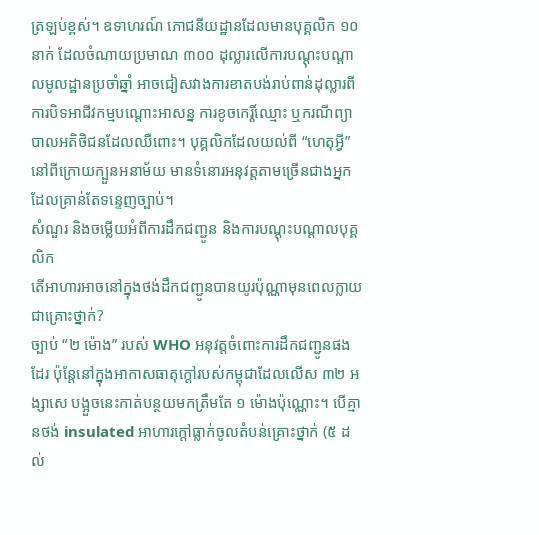ត្រឡប់ខ្ពស់។ ឧទាហរណ៍ ភោជនីយដ្ឋានដែលមានបុគ្គលិក ១០ នាក់ ដែលចំណាយប្រមាណ ៣០០ ដុល្លារលើការបណ្តុះបណ្តាលមូលដ្ឋានប្រចាំឆ្នាំ អាចជៀសវាងការខាតបង់រាប់ពាន់ដុល្លារពីការបិទអាជីវកម្មបណ្តោះអាសន្ន ការខូចកេរ្តិ៍ឈ្មោះ ឬករណីព្យាបាលអតិថិជនដែលឈឺពោះ។ បុគ្គលិកដែលយល់ពី “ហេតុអ្វី” នៅពីក្រោយក្បួនអនាម័យ មានទំនោរអនុវត្តតាមច្រើនជាងអ្នកដែលគ្រាន់តែទន្ទេញច្បាប់។
សំណួរ និងចម្លើយអំពីការដឹកជញ្ជូន និងការបណ្តុះបណ្តាលបុគ្គលិក
តើអាហារអាចនៅក្នុងថង់ដឹកជញ្ជូនបានយូរប៉ុណ្ណាមុនពេលក្លាយជាគ្រោះថ្នាក់?
ច្បាប់ “២ ម៉ោង” របស់ WHO អនុវត្តចំពោះការដឹកជញ្ជូនផងដែរ ប៉ុន្តែនៅក្នុងអាកាសធាតុក្តៅរបស់កម្ពុជាដែលលើស ៣២ អង្សាសេ បង្អួចនេះកាត់បន្ថយមកត្រឹមតែ ១ ម៉ោងប៉ុណ្ណោះ។ បើគ្មានថង់ insulated អាហារក្តៅធ្លាក់ចូលតំបន់គ្រោះថ្នាក់ (៥ ដល់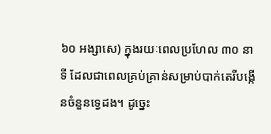៦០ អង្សាសេ) ក្នុងរយៈពេលប្រហែល ៣០ នាទី ដែលជាពេលគ្រប់គ្រាន់សម្រាប់បាក់តេរីបង្កើនចំនួនទ្វេដង។ ដូច្នេះ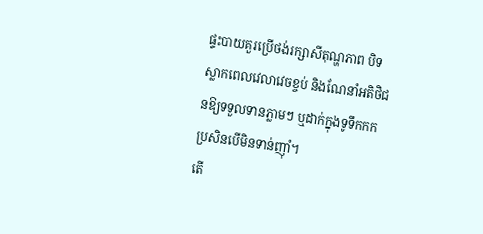ផ្ទះបាយគួរប្រើថង់រក្សាសីតុណ្ហភាព បិទស្លាកពេលវេលាវេចខ្ចប់ និងណែនាំអតិថិជនឱ្យទទួលទានភ្លាមៗ ឬដាក់ក្នុងទូទឹកកកប្រសិនបើមិនទាន់ញ៉ាំ។
តើ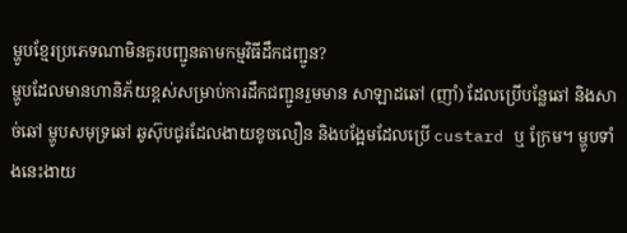ម្ហូបខ្មែរប្រភេទណាមិនគួរបញ្ជូនតាមកម្មវិធីដឹកជញ្ជូន?
ម្ហូបដែលមានហានិភ័យខ្ពស់សម្រាប់ការដឹកជញ្ជូនរួមមាន សាឡាដឆៅ (ញាំ) ដែលប្រើបន្លែឆៅ និងសាច់ឆៅ ម្ហូបសមុទ្រឆៅ ឆូស៊ុបជូរដែលងាយខូចលឿន និងបង្អែមដែលប្រើ custard ឬ ក្រែម។ ម្ហូបទាំងនេះងាយ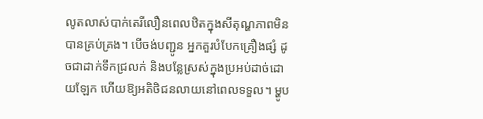លូតលាស់បាក់តេរីលឿនពេលឋិតក្នុងសីតុណ្ហភាពមិនបានគ្រប់គ្រង។ បើចង់បញ្ជូន អ្នកគួរបំបែកគ្រឿងផ្សំ ដូចជាដាក់ទឹកជ្រលក់ និងបន្លែស្រស់ក្នុងប្រអប់ដាច់ដោយឡែក ហើយឱ្យអតិថិជនលាយនៅពេលទទួល។ ម្ហូប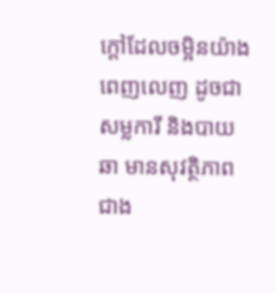ក្តៅដែលចម្អិនយ៉ាងពេញលេញ ដូចជាសម្លការី និងបាយឆា មានសុវត្ថិភាពជាង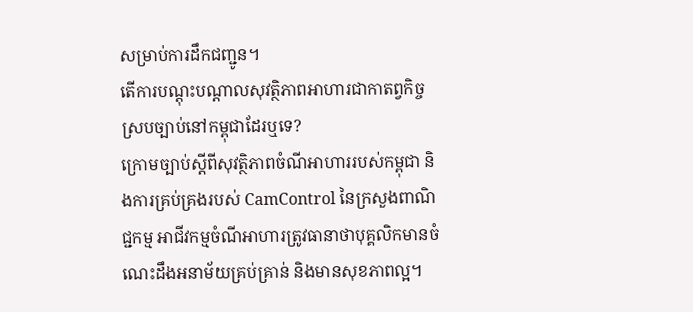សម្រាប់ការដឹកជញ្ជូន។
តើការបណ្តុះបណ្តាលសុវត្ថិភាពអាហារជាកាតព្វកិច្ចស្របច្បាប់នៅកម្ពុជាដែរឬទេ?
ក្រោមច្បាប់ស្តីពីសុវត្ថិភាពចំណីអាហាររបស់កម្ពុជា និងការគ្រប់គ្រងរបស់ CamControl នៃក្រសួងពាណិជ្ជកម្ម អាជីវកម្មចំណីអាហារត្រូវធានាថាបុគ្គលិកមានចំណេះដឹងអនាម័យគ្រប់គ្រាន់ និងមានសុខភាពល្អ។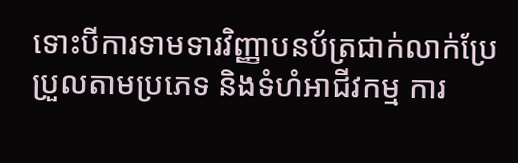ទោះបីការទាមទារវិញ្ញាបនប័ត្រជាក់លាក់ប្រែប្រួលតាមប្រភេទ និងទំហំអាជីវកម្ម ការ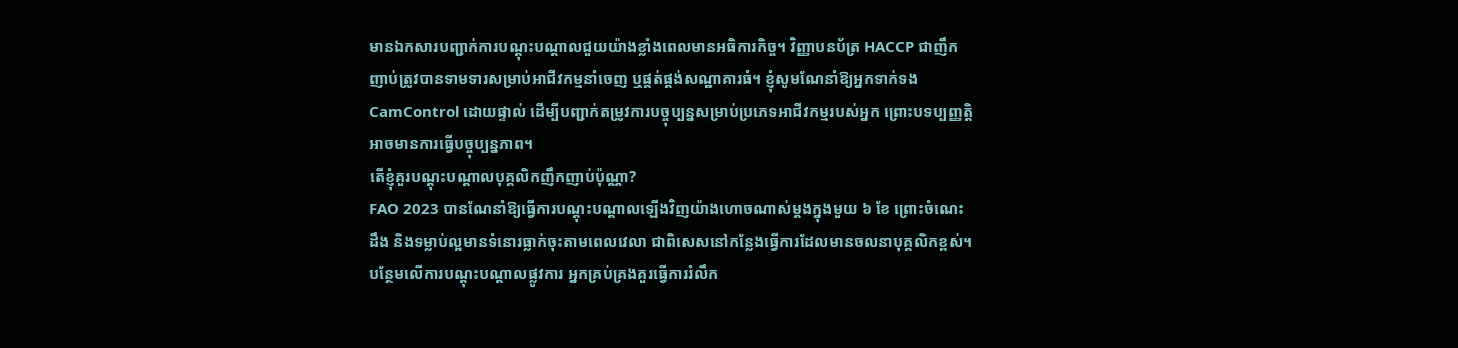មានឯកសារបញ្ជាក់ការបណ្តុះបណ្តាលជួយយ៉ាងខ្លាំងពេលមានអធិការកិច្ច។ វិញ្ញាបនប័ត្រ HACCP ជាញឹកញាប់ត្រូវបានទាមទារសម្រាប់អាជីវកម្មនាំចេញ ឬផ្គត់ផ្គង់សណ្ឋាគារធំ។ ខ្ញុំសូមណែនាំឱ្យអ្នកទាក់ទង CamControl ដោយផ្ទាល់ ដើម្បីបញ្ជាក់តម្រូវការបច្ចុប្បន្នសម្រាប់ប្រភេទអាជីវកម្មរបស់អ្នក ព្រោះបទប្បញ្ញត្តិអាចមានការធ្វើបច្ចុប្បន្នភាព។
តើខ្ញុំគួរបណ្តុះបណ្តាលបុគ្គលិកញឹកញាប់ប៉ុណ្ណា?
FAO 2023 បានណែនាំឱ្យធ្វើការបណ្តុះបណ្តាលឡើងវិញយ៉ាងហោចណាស់ម្តងក្នុងមួយ ៦ ខែ ព្រោះចំណេះដឹង និងទម្លាប់ល្អមានទំនោរធ្លាក់ចុះតាមពេលវេលា ជាពិសេសនៅកន្លែងធ្វើការដែលមានចលនាបុគ្គលិកខ្ពស់។ បន្ថែមលើការបណ្តុះបណ្តាលផ្លូវការ អ្នកគ្រប់គ្រងគួរធ្វើការរំលឹក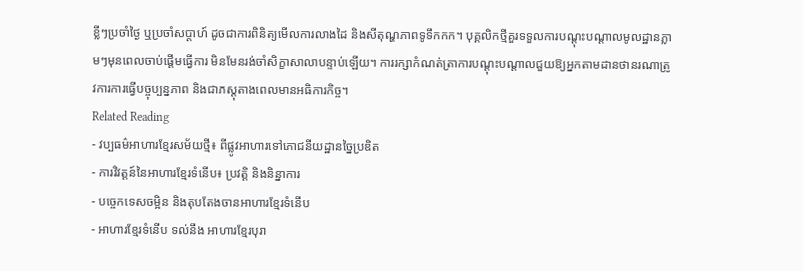ខ្លីៗប្រចាំថ្ងៃ ឬប្រចាំសប្តាហ៍ ដូចជាការពិនិត្យមើលការលាងដៃ និងសីតុណ្ហភាពទូទឹកកក។ បុគ្គលិកថ្មីគួរទទួលការបណ្តុះបណ្តាលមូលដ្ឋានភ្លាមៗមុនពេលចាប់ផ្តើមធ្វើការ មិនមែនរង់ចាំសិក្ខាសាលាបន្ទាប់ឡើយ។ ការរក្សាកំណត់ត្រាការបណ្តុះបណ្តាលជួយឱ្យអ្នកតាមដានថានរណាត្រូវការការធ្វើបច្ចុប្បន្នភាព និងជាភស្តុតាងពេលមានអធិការកិច្ច។
Related Reading
- វប្បធម៌អាហារខ្មែរសម័យថ្មី៖ ពីផ្លូវអាហារទៅភោជនីយដ្ឋានច្នៃប្រឌិត
- ការវិវត្តន៍នៃអាហារខ្មែរទំនើប៖ ប្រវត្តិ និងនិន្នាការ
- បច្ចេកទេសចម្អិន និងតុបតែងចានអាហារខ្មែរទំនើប
- អាហារខ្មែរទំនើប ទល់នឹង អាហារខ្មែរបុរា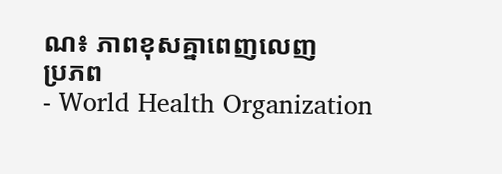ណ៖ ភាពខុសគ្នាពេញលេញ
ប្រភព
- World Health Organization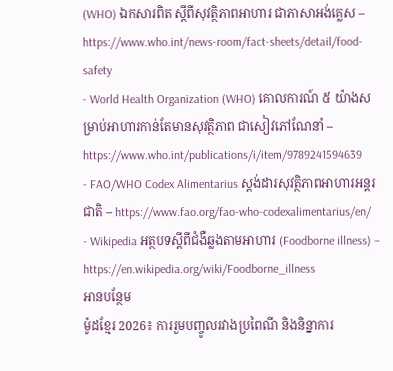(WHO) ឯកសារពិត ស្តីពីសុវត្ថិភាពអាហារ ជាភាសាអង់គ្លេស – https://www.who.int/news-room/fact-sheets/detail/food-safety
- World Health Organization (WHO) គោលការណ៍ ៥ យ៉ាងសម្រាប់អាហារកាន់តែមានសុវត្ថិភាព ជាសៀវភៅណែនាំ – https://www.who.int/publications/i/item/9789241594639
- FAO/WHO Codex Alimentarius ស្តង់ដារសុវត្ថិភាពអាហារអន្តរជាតិ – https://www.fao.org/fao-who-codexalimentarius/en/
- Wikipedia អត្ថបទស្តីពីជំងឺឆ្លងតាមអាហារ (Foodborne illness) – https://en.wikipedia.org/wiki/Foodborne_illness
អានបន្ថែម
ម៉ូដខ្មែរ 2026៖ ការរួមបញ្ចូលរវាងប្រពៃណី និងនិន្នាការ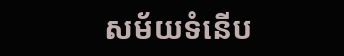សម័យទំនើប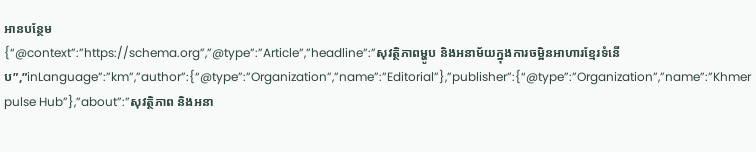អានបន្ថែម
{“@context”:”https://schema.org”,”@type”:”Article”,”headline”:”សុវត្ថិភាពម្ហូប និងអនាម័យក្នុងការចម្អិនអាហារខ្មែរទំនើប”,”inLanguage”:”km”,”author”:{“@type”:”Organization”,”name”:”Editorial”},”publisher”:{“@type”:”Organization”,”name”:”Khmer pulse Hub”},”about”:”សុវត្ថិភាព និងអនា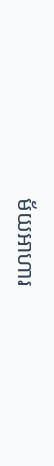ម័យអាហារ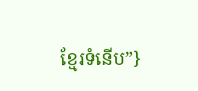ខ្មែរទំនើប”}